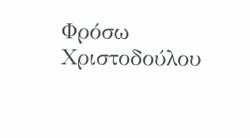Φρόσω Χριστοδούλου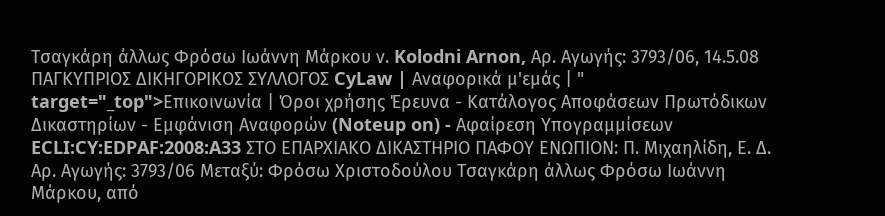Τσαγκάρη άλλως Φρόσω Ιωάννη Μάρκου ν. Kolodni Arnon, Αρ. Αγωγής: 3793/06, 14.5.08 ΠΑΓΚΥΠΡΙΟΣ ΔΙΚΗΓΟΡΙΚΟΣ ΣΥΛΛΟΓΟΣ CyLaw | Αναφορικά μ'εμάς | " target="_top">Επικοινωνία | Όροι χρήσης Έρευνα - Κατάλογος Αποφάσεων Πρωτόδικων Δικαστηρίων - Εμφάνιση Αναφορών (Noteup on) - Αφαίρεση Υπογραμμίσεων ECLI:CY:EDPAF:2008:A33 ΣΤΟ ΕΠΑΡΧΙΑΚΟ ΔΙΚΑΣΤΗΡΙΟ ΠΑΦΟΥ ΕΝΩΠΙΟΝ: Π. Μιχαηλίδη, Ε. Δ. Αρ. Αγωγής: 3793/06 Μεταξύ: Φρόσω Χριστοδούλου Τσαγκάρη άλλως Φρόσω Ιωάννη Μάρκου, από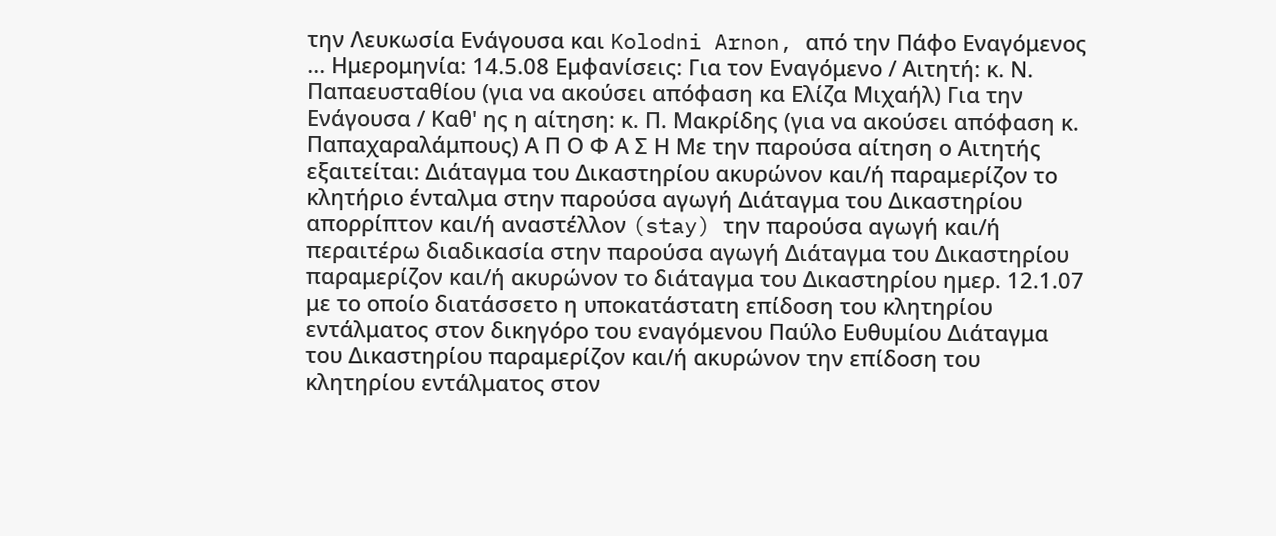την Λευκωσία Ενάγουσα και Kolodni Arnon, από την Πάφο Εναγόμενος ... Ημερομηνία: 14.5.08 Εμφανίσεις: Για τον Εναγόμενο / Αιτητή: κ. Ν. Παπαευσταθίου (για να ακούσει απόφαση κα Ελίζα Μιχαήλ) Για την Ενάγουσα / Καθ' ης η αίτηση: κ. Π. Μακρίδης (για να ακούσει απόφαση κ. Παπαχαραλάμπους) Α Π Ο Φ Α Σ Η Με την παρούσα αίτηση ο Αιτητής εξαιτείται: Διάταγμα του Δικαστηρίου ακυρώνον και/ή παραμερίζον το κλητήριο ένταλμα στην παρούσα αγωγή Διάταγμα του Δικαστηρίου απορρίπτον και/ή αναστέλλον (stay) την παρούσα αγωγή και/ή περαιτέρω διαδικασία στην παρούσα αγωγή Διάταγμα του Δικαστηρίου παραμερίζον και/ή ακυρώνον το διάταγμα του Δικαστηρίου ημερ. 12.1.07 με το οποίο διατάσσετο η υποκατάστατη επίδοση του κλητηρίου εντάλματος στον δικηγόρο του εναγόμενου Παύλο Ευθυμίου Διάταγμα του Δικαστηρίου παραμερίζον και/ή ακυρώνον την επίδοση του κλητηρίου εντάλματος στον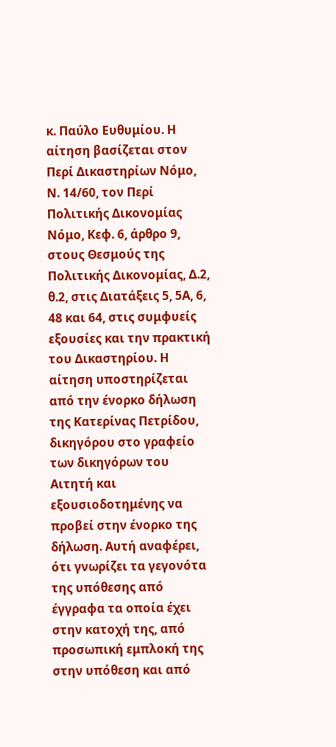κ. Παύλο Ευθυμίου. Η αίτηση βασίζεται στον Περί Δικαστηρίων Νόμο, Ν. 14/60, τον Περί Πολιτικής Δικονομίας Νόμο, Κεφ. 6, άρθρο 9, στους Θεσμούς της Πολιτικής Δικονομίας, Δ.2, θ.2, στις Διατάξεις 5, 5Α, 6, 48 και 64, στις συμφυείς εξουσίες και την πρακτική του Δικαστηρίου. Η αίτηση υποστηρίζεται από την ένορκο δήλωση της Κατερίνας Πετρίδου, δικηγόρου στο γραφείο των δικηγόρων του Αιτητή και εξουσιοδοτημένης να προβεί στην ένορκο της δήλωση. Αυτή αναφέρει, ότι γνωρίζει τα γεγονότα της υπόθεσης από έγγραφα τα οποία έχει στην κατοχή της, από προσωπική εμπλοκή της στην υπόθεση και από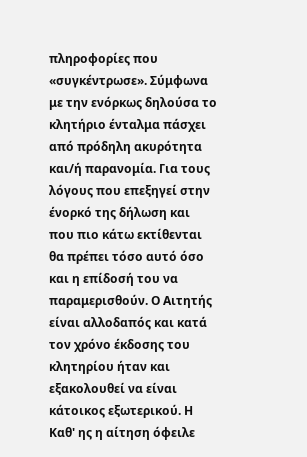πληροφορίες που «συγκέντρωσε». Σύμφωνα με την ενόρκως δηλούσα το κλητήριο ένταλμα πάσχει από πρόδηλη ακυρότητα και/ή παρανομία. Για τους λόγους που επεξηγεί στην ένορκό της δήλωση και που πιο κάτω εκτίθενται θα πρέπει τόσο αυτό όσο και η επίδοσή του να παραμερισθούν. Ο Αιτητής είναι αλλοδαπός και κατά τον χρόνο έκδοσης του κλητηρίου ήταν και εξακολουθεί να είναι κάτοικος εξωτερικού. Η Καθ' ης η αίτηση όφειλε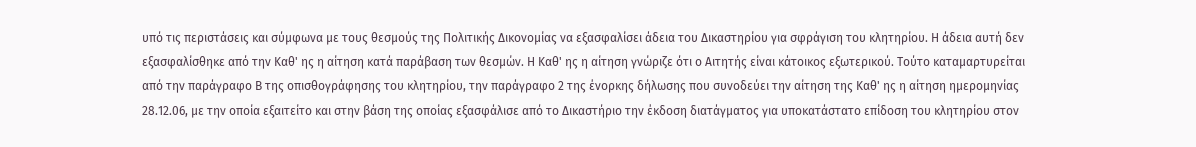υπό τις περιστάσεις και σύμφωνα με τους θεσμούς της Πολιτικής Δικονομίας να εξασφαλίσει άδεια του Δικαστηρίου για σφράγιση του κλητηρίου. Η άδεια αυτή δεν εξασφαλίσθηκε από την Καθ' ης η αίτηση κατά παράβαση των θεσμών. Η Καθ' ης η αίτηση γνώριζε ότι ο Αιτητής είναι κάτοικος εξωτερικού. Τούτο καταμαρτυρείται από την παράγραφο Β της οπισθογράφησης του κλητηρίου, την παράγραφο 2 της ένορκης δήλωσης που συνοδεύει την αίτηση της Καθ' ης η αίτηση ημερομηνίας 28.12.06, με την οποία εξαιτείτο και στην βάση της οποίας εξασφάλισε από το Δικαστήριο την έκδοση διατάγματος για υποκατάστατο επίδοση του κλητηρίου στον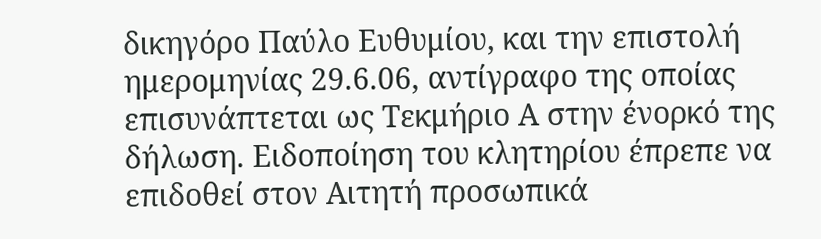δικηγόρο Παύλο Ευθυμίου, και την επιστολή ημερομηνίας 29.6.06, αντίγραφο της οποίας επισυνάπτεται ως Τεκμήριο Α στην ένορκό της δήλωση. Ειδοποίηση του κλητηρίου έπρεπε να επιδοθεί στον Αιτητή προσωπικά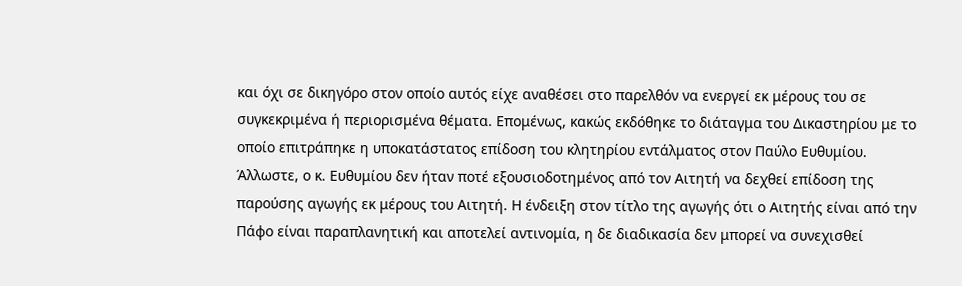και όχι σε δικηγόρο στον οποίο αυτός είχε αναθέσει στο παρελθόν να ενεργεί εκ μέρους του σε συγκεκριμένα ή περιορισμένα θέματα. Επομένως, κακώς εκδόθηκε το διάταγμα του Δικαστηρίου με το οποίο επιτράπηκε η υποκατάστατος επίδοση του κλητηρίου εντάλματος στον Παύλο Ευθυμίου. Άλλωστε, ο κ. Ευθυμίου δεν ήταν ποτέ εξουσιοδοτημένος από τον Αιτητή να δεχθεί επίδοση της παρούσης αγωγής εκ μέρους του Αιτητή. Η ένδειξη στον τίτλο της αγωγής ότι ο Αιτητής είναι από την Πάφο είναι παραπλανητική και αποτελεί αντινομία, η δε διαδικασία δεν μπορεί να συνεχισθεί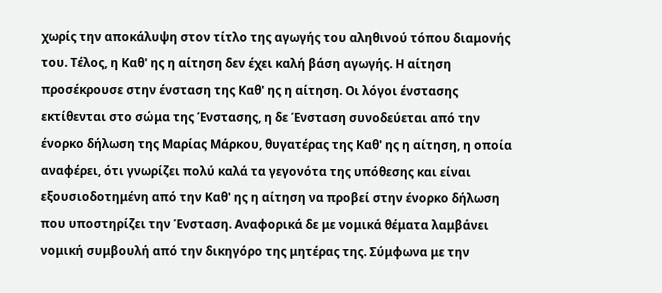χωρίς την αποκάλυψη στον τίτλο της αγωγής του αληθινού τόπου διαμονής του. Τέλος, η Καθ' ης η αίτηση δεν έχει καλή βάση αγωγής. Η αίτηση προσέκρουσε στην ένσταση της Καθ' ης η αίτηση. Οι λόγοι ένστασης εκτίθενται στο σώμα της Ένστασης, η δε Ένσταση συνοδεύεται από την ένορκο δήλωση της Μαρίας Μάρκου, θυγατέρας της Καθ' ης η αίτηση, η οποία αναφέρει, ότι γνωρίζει πολύ καλά τα γεγονότα της υπόθεσης και είναι εξουσιοδοτημένη από την Καθ' ης η αίτηση να προβεί στην ένορκο δήλωση που υποστηρίζει την Ένσταση. Αναφορικά δε με νομικά θέματα λαμβάνει νομική συμβουλή από την δικηγόρο της μητέρας της. Σύμφωνα με την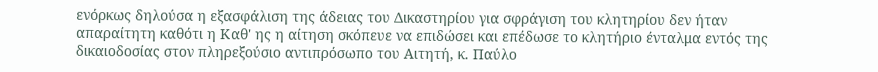ενόρκως δηλούσα η εξασφάλιση της άδειας του Δικαστηρίου για σφράγιση του κλητηρίου δεν ήταν απαραίτητη καθότι η Καθ' ης η αίτηση σκόπευε να επιδώσει και επέδωσε το κλητήριο ένταλμα εντός της δικαιοδοσίας στον πληρεξούσιο αντιπρόσωπο του Αιτητή, κ. Παύλο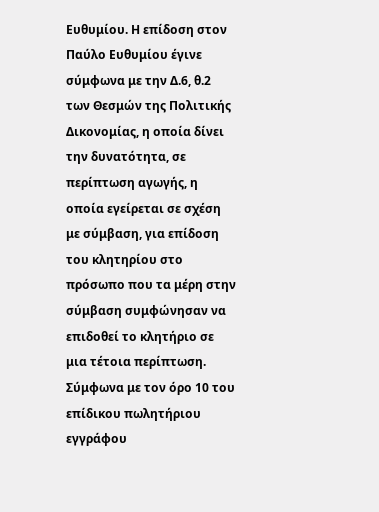Ευθυμίου. Η επίδοση στον Παύλο Ευθυμίου έγινε σύμφωνα με την Δ.6, θ.2 των Θεσμών της Πολιτικής Δικονομίας, η οποία δίνει την δυνατότητα, σε περίπτωση αγωγής, η οποία εγείρεται σε σχέση με σύμβαση, για επίδοση του κλητηρίου στο πρόσωπο που τα μέρη στην σύμβαση συμφώνησαν να επιδοθεί το κλητήριο σε μια τέτοια περίπτωση. Σύμφωνα με τον όρο 10 του επίδικου πωλητήριου εγγράφου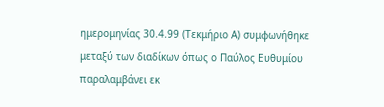ημερομηνίας 30.4.99 (Τεκμήριο Α) συμφωνήθηκε μεταξύ των διαδίκων όπως ο Παύλος Ευθυμίου παραλαμβάνει εκ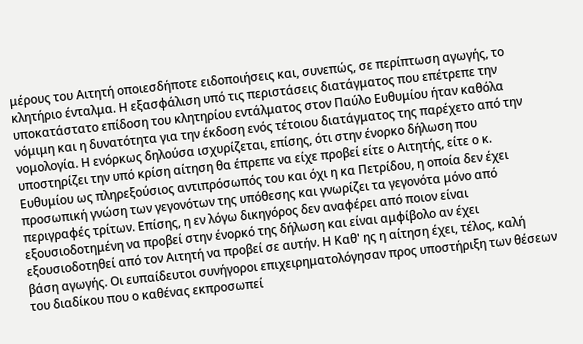μέρους του Αιτητή οποιεσδήποτε ειδοποιήσεις και, συνεπώς, σε περίπτωση αγωγής, το κλητήριο ένταλμα. Η εξασφάλιση υπό τις περιστάσεις διατάγματος που επέτρεπε την υποκατάστατο επίδοση του κλητηρίου εντάλματος στον Παύλο Ευθυμίου ήταν καθόλα νόμιμη και η δυνατότητα για την έκδοση ενός τέτοιου διατάγματος της παρέχετο από την νομολογία. Η ενόρκως δηλούσα ισχυρίζεται, επίσης, ότι στην ένορκο δήλωση που υποστηρίζει την υπό κρίση αίτηση θα έπρεπε να είχε προβεί είτε ο Αιτητής, είτε ο κ. Ευθυμίου ως πληρεξούσιος αντιπρόσωπός του και όχι η κα Πετρίδου, η οποία δεν έχει προσωπική γνώση των γεγονότων της υπόθεσης και γνωρίζει τα γεγονότα μόνο από περιγραφές τρίτων. Επίσης, η εν λόγω δικηγόρος δεν αναφέρει από ποιον είναι εξουσιοδοτημένη να προβεί στην ένορκό της δήλωση και είναι αμφίβολο αν έχει εξουσιοδοτηθεί από τον Αιτητή να προβεί σε αυτήν. Η Καθ' ης η αίτηση έχει, τέλος, καλή βάση αγωγής. Οι ευπαίδευτοι συνήγοροι επιχειρηματολόγησαν προς υποστήριξη των θέσεων του διαδίκου που ο καθένας εκπροσωπεί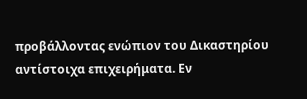προβάλλοντας ενώπιον του Δικαστηρίου αντίστοιχα επιχειρήματα. Εν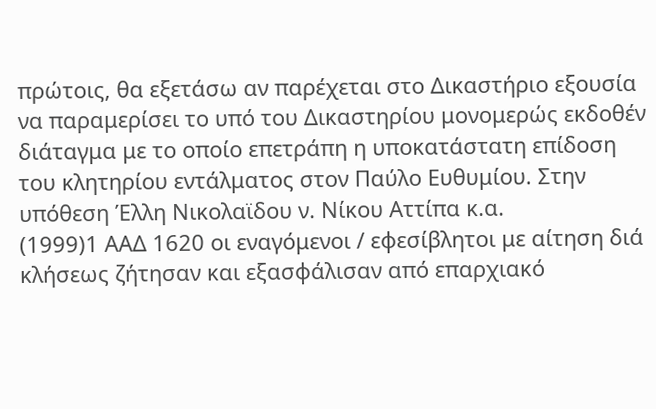πρώτοις, θα εξετάσω αν παρέχεται στο Δικαστήριο εξουσία να παραμερίσει το υπό του Δικαστηρίου μονομερώς εκδοθέν διάταγμα με το οποίο επετράπη η υποκατάστατη επίδοση του κλητηρίου εντάλματος στον Παύλο Ευθυμίου. Στην υπόθεση Έλλη Νικολαϊδου ν. Νίκου Αττίπα κ.α.
(1999)1 ΑΑΔ 1620 οι εναγόμενοι / εφεσίβλητοι με αίτηση διά κλήσεως ζήτησαν και εξασφάλισαν από επαρχιακό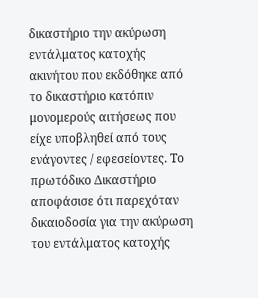δικαστήριο την ακύρωση εντάλματος κατοχής ακινήτου που εκδόθηκε από το δικαστήριο κατόπιν μονομερούς αιτήσεως που είχε υποβληθεί από τους ενάγοντες / εφεσείοντες. Το πρωτόδικο Δικαστήριο αποφάσισε ότι παρεχόταν δικαιοδοσία για την ακύρωση του εντάλματος κατοχής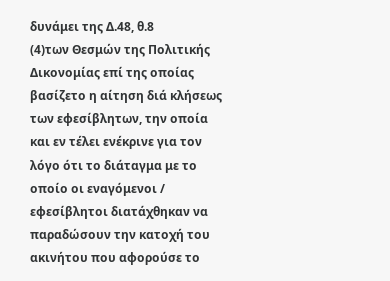δυνάμει της Δ.48, θ.8
(4)των Θεσμών της Πολιτικής Δικονομίας επί της οποίας βασίζετο η αίτηση διά κλήσεως των εφεσίβλητων, την οποία και εν τέλει ενέκρινε για τον λόγο ότι το διάταγμα με το οποίο οι εναγόμενοι / εφεσίβλητοι διατάχθηκαν να παραδώσουν την κατοχή του ακινήτου που αφορούσε το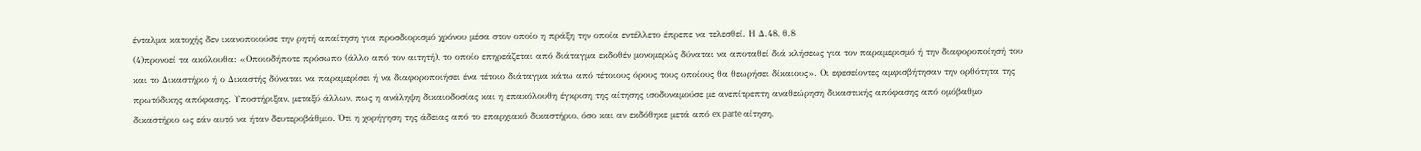ένταλμα κατοχής δεν ικανοποιούσε την ρητή απαίτηση για προσδιορισμό χρόνου μέσα στον οποίο η πράξη την οποία εντέλλετο έπρεπε να τελεσθεί. Η Δ.48, θ.8
(4)προνοεί τα ακόλουθα: «Οποιοδήποτε πρόσωπο (άλλο από τον αιτητή), το οποίο επηρεάζεται από διάταγμα εκδοθέν μονομερώς δύναται να αποταθεί διά κλήσεως για τον παραμερισμό ή την διαφοροποίησή του και το Δικαστήριο ή ο Δικαστής δύναται να παραμερίσει ή να διαφοροποιήσει ένα τέτοιο διάταγμα κάτω από τέτοιους όρους τους οποίους θα θεωρήσει δίκαιους». Οι εφεσείοντες αμφισβήτησαν την ορθότητα της πρωτόδικης απόφασης. Υποστήριξαν, μεταξύ άλλων, πως η ανάληψη δικαιοδοσίας και η επακόλουθη έγκριση της αίτησης ισοδυναμούσε με ανεπίτρεπτη αναθεώρηση δικαστικής απόφασης από ομόβαθμο δικαστήριο ως εάν αυτό να ήταν δευτεροβάθμιο. Ότι η χορήγηση της άδειας από το επαρχιακό δικαστήριο, όσο και αν εκδόθηκε μετά από ex parte αίτηση,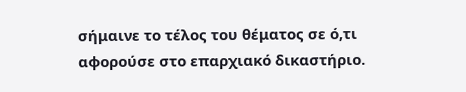σήμαινε το τέλος του θέματος σε ό,τι αφορούσε στο επαρχιακό δικαστήριο.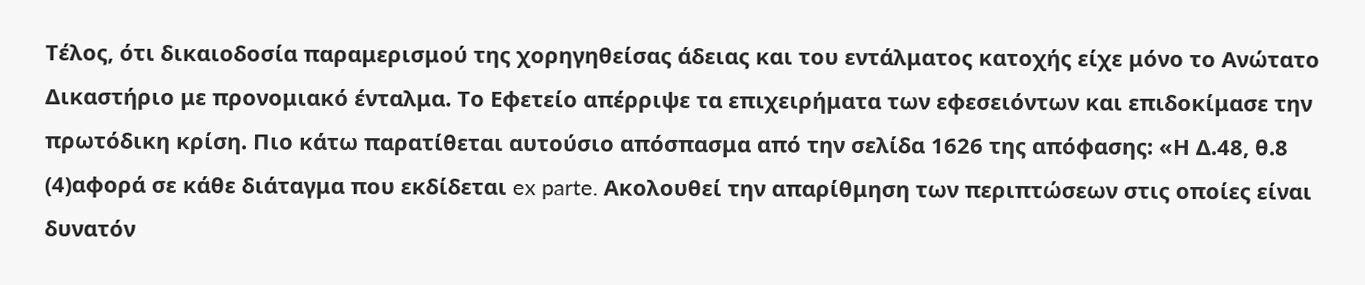Τέλος, ότι δικαιοδοσία παραμερισμού της χορηγηθείσας άδειας και του εντάλματος κατοχής είχε μόνο το Ανώτατο Δικαστήριο με προνομιακό ένταλμα. Το Εφετείο απέρριψε τα επιχειρήματα των εφεσειόντων και επιδοκίμασε την πρωτόδικη κρίση. Πιο κάτω παρατίθεται αυτούσιο απόσπασμα από την σελίδα 1626 της απόφασης: «Η Δ.48, θ.8
(4)αφορά σε κάθε διάταγμα που εκδίδεται ex parte. Ακολουθεί την απαρίθμηση των περιπτώσεων στις οποίες είναι δυνατόν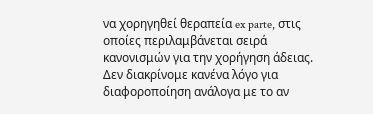να χορηγηθεί θεραπεία ex parte, στις οποίες περιλαμβάνεται σειρά κανονισμών για την χορήγηση άδειας. Δεν διακρίνομε κανένα λόγο για διαφοροποίηση ανάλογα με το αν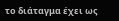το διάταγμα έχει ως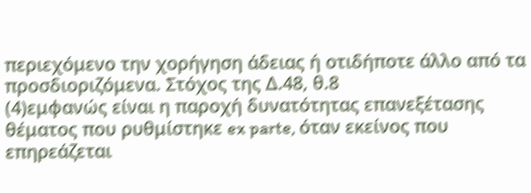περιεχόμενο την χορήγηση άδειας ή οτιδήποτε άλλο από τα προσδιοριζόμενα. Στόχος της Δ.48, θ.8
(4)εμφανώς είναι η παροχή δυνατότητας επανεξέτασης θέματος που ρυθμίστηκε ex parte, όταν εκείνος που επηρεάζεται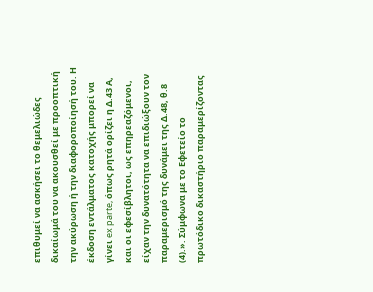επιθυμεί να ασκήσει το θεμελιώδες δικαίωμά του να ακουσθεί με προοπτική την ακύρωση ή την διαφοροποίησή του. Η έκδοση εντάλματος κατοχής μπορεί να γίνει ex parte, όπως ρητά ορίζει η Δ.43 Α, και οι εφεσίβλητοι, ως επηρεαζόμενοι, είχαν την δυνατότητα να επιδιώξουν τον παραμερισμό της δυνάμει της Δ.48, θ.8
(4).». Σύμφωνα με το Εφετείο το πρωτόδικο δικαστήριο παραμερίζοντας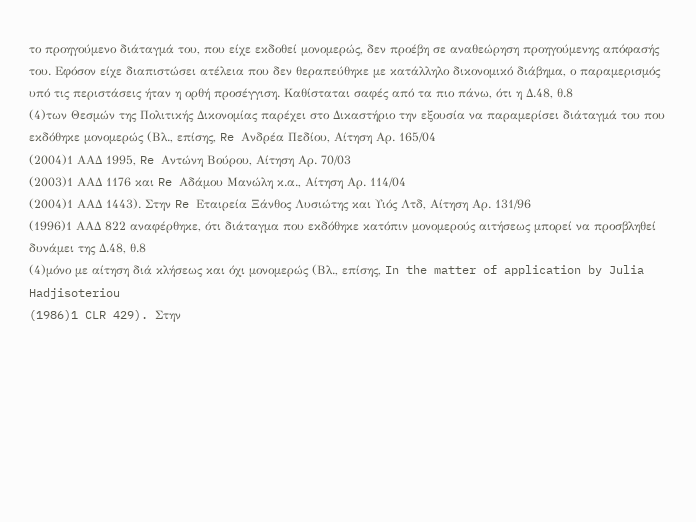το προηγούμενο διάταγμά του, που είχε εκδοθεί μονομερώς, δεν προέβη σε αναθεώρηση προηγούμενης απόφασής του. Εφόσον είχε διαπιστώσει ατέλεια που δεν θεραπεύθηκε με κατάλληλο δικονομικό διάβημα, ο παραμερισμός υπό τις περιστάσεις ήταν η ορθή προσέγγιση. Καθίσταται σαφές από τα πιο πάνω, ότι η Δ.48, θ.8
(4)των Θεσμών της Πολιτικής Δικονομίας παρέχει στο Δικαστήριο την εξουσία να παραμερίσει διάταγμά του που εκδόθηκε μονομερώς (Βλ., επίσης, Re Ανδρέα Πεδίου, Αίτηση Αρ. 165/04
(2004)1 ΑΑΔ 1995, Re Αντώνη Βούρου, Αίτηση Αρ. 70/03
(2003)1 ΑΑΔ 1176 και Re Αδάμου Μανώλη κ.α., Αίτηση Αρ. 114/04
(2004)1 ΑΑΔ 1443). Στην Re Εταιρεία Ξάνθος Λυσιώτης και Υιός Λτδ, Αίτηση Αρ. 131/96
(1996)1 ΑΑΔ 822 αναφέρθηκε, ότι διάταγμα που εκδόθηκε κατόπιν μονομερούς αιτήσεως μπορεί να προσβληθεί δυνάμει της Δ.48, θ.8
(4)μόνο με αίτηση διά κλήσεως και όχι μονομερώς (Βλ., επίσης, In the matter of application by Julia Hadjisoteriou
(1986)1 CLR 429). Στην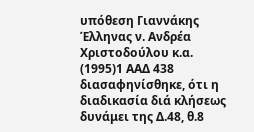υπόθεση Γιαννάκης Έλληνας ν. Ανδρέα Χριστοδούλου κ.α.
(1995)1 ΑΑΔ 438 διασαφηνίσθηκε, ότι η διαδικασία διά κλήσεως δυνάμει της Δ.48, θ.8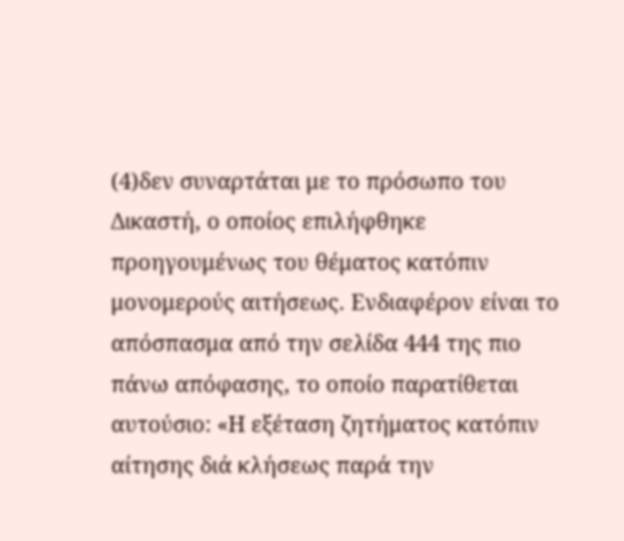(4)δεν συναρτάται με το πρόσωπο του Δικαστή, ο οποίος επιλήφθηκε προηγουμένως του θέματος κατόπιν μονομερούς αιτήσεως. Ενδιαφέρον είναι το απόσπασμα από την σελίδα 444 της πιο πάνω απόφασης, το οποίο παρατίθεται αυτούσιο: «Η εξέταση ζητήματος κατόπιν αίτησης διά κλήσεως παρά την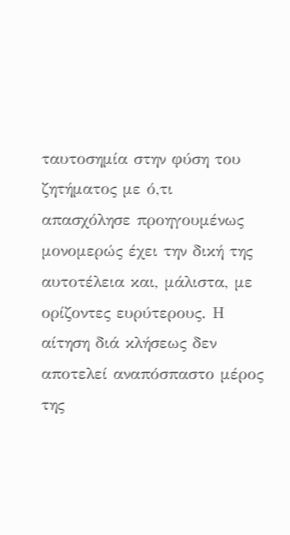ταυτοσημία στην φύση του ζητήματος με ό,τι απασχόλησε προηγουμένως μονομερώς έχει την δική της αυτοτέλεια και, μάλιστα, με ορίζοντες ευρύτερους. Η αίτηση διά κλήσεως δεν αποτελεί αναπόσπαστο μέρος της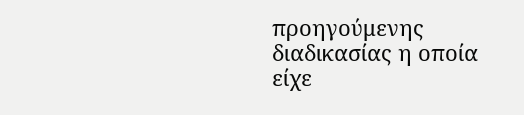προηγούμενης διαδικασίας η οποία είχε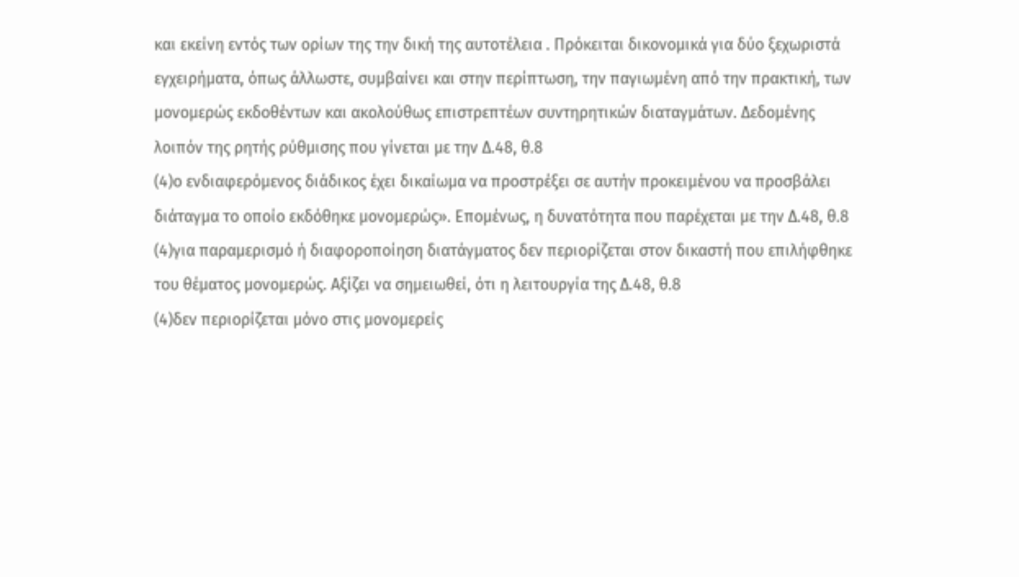και εκείνη εντός των ορίων της την δική της αυτοτέλεια . Πρόκειται δικονομικά για δύο ξεχωριστά εγχειρήματα, όπως άλλωστε, συμβαίνει και στην περίπτωση, την παγιωμένη από την πρακτική, των μονομερώς εκδοθέντων και ακολούθως επιστρεπτέων συντηρητικών διαταγμάτων. Δεδομένης λοιπόν της ρητής ρύθμισης που γίνεται με την Δ.48, θ.8
(4)ο ενδιαφερόμενος διάδικος έχει δικαίωμα να προστρέξει σε αυτήν προκειμένου να προσβάλει διάταγμα το οποίο εκδόθηκε μονομερώς». Επομένως, η δυνατότητα που παρέχεται με την Δ.48, θ.8
(4)για παραμερισμό ή διαφοροποίηση διατάγματος δεν περιορίζεται στον δικαστή που επιλήφθηκε του θέματος μονομερώς. Αξίζει να σημειωθεί, ότι η λειτουργία της Δ.48, θ.8
(4)δεν περιορίζεται μόνο στις μονομερείς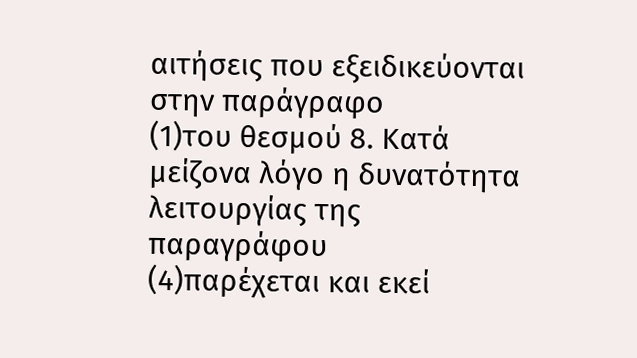αιτήσεις που εξειδικεύονται στην παράγραφο
(1)του θεσμού 8. Κατά μείζονα λόγο η δυνατότητα λειτουργίας της παραγράφου
(4)παρέχεται και εκεί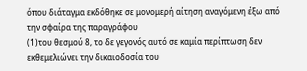όπου διάταγμα εκδόθηκε σε μονομερή αίτηση αναγόμενη έξω από την σφαίρα της παραγράφου
(1)του θεσμού 8, το δε γεγονός αυτό σε καμία περίπτωση δεν εκθεμελιώνει την δικαιοδοσία του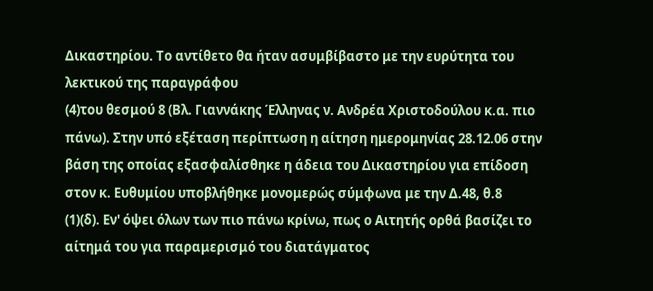Δικαστηρίου. Το αντίθετο θα ήταν ασυμβίβαστο με την ευρύτητα του λεκτικού της παραγράφου
(4)του θεσμού 8 (Βλ. Γιαννάκης Έλληνας ν. Ανδρέα Χριστοδούλου κ.α. πιο πάνω). Στην υπό εξέταση περίπτωση η αίτηση ημερομηνίας 28.12.06 στην βάση της οποίας εξασφαλίσθηκε η άδεια του Δικαστηρίου για επίδοση στον κ. Ευθυμίου υποβλήθηκε μονομερώς σύμφωνα με την Δ.48, θ.8
(1)(δ). Εν' όψει όλων των πιο πάνω κρίνω, πως ο Αιτητής ορθά βασίζει το αίτημά του για παραμερισμό του διατάγματος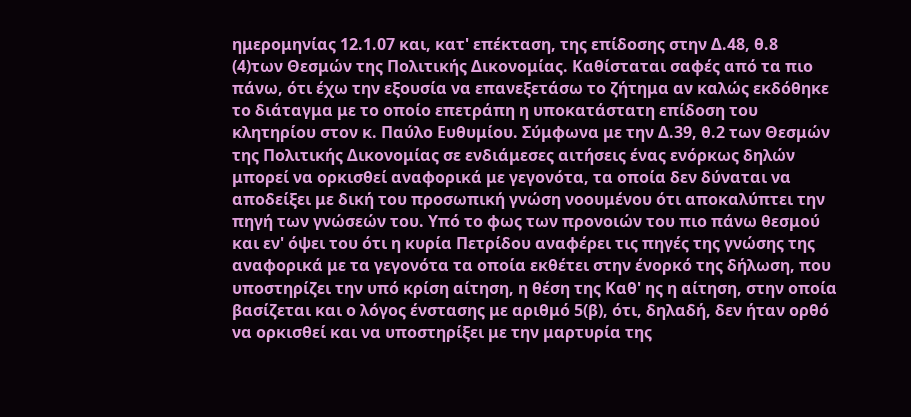ημερομηνίας 12.1.07 και, κατ' επέκταση, της επίδοσης στην Δ.48, θ.8
(4)των Θεσμών της Πολιτικής Δικονομίας. Καθίσταται σαφές από τα πιο πάνω, ότι έχω την εξουσία να επανεξετάσω το ζήτημα αν καλώς εκδόθηκε το διάταγμα με το οποίο επετράπη η υποκατάστατη επίδοση του κλητηρίου στον κ. Παύλο Ευθυμίου. Σύμφωνα με την Δ.39, θ.2 των Θεσμών της Πολιτικής Δικονομίας σε ενδιάμεσες αιτήσεις ένας ενόρκως δηλών μπορεί να ορκισθεί αναφορικά με γεγονότα, τα οποία δεν δύναται να αποδείξει με δική του προσωπική γνώση νοουμένου ότι αποκαλύπτει την πηγή των γνώσεών του. Υπό το φως των προνοιών του πιο πάνω θεσμού και εν' όψει του ότι η κυρία Πετρίδου αναφέρει τις πηγές της γνώσης της αναφορικά με τα γεγονότα τα οποία εκθέτει στην ένορκό της δήλωση, που υποστηρίζει την υπό κρίση αίτηση, η θέση της Καθ' ης η αίτηση, στην οποία βασίζεται και ο λόγος ένστασης με αριθμό 5(β), ότι, δηλαδή, δεν ήταν ορθό να ορκισθεί και να υποστηρίξει με την μαρτυρία της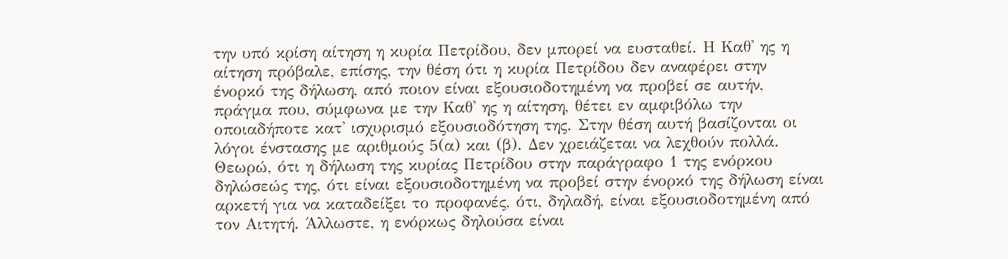την υπό κρίση αίτηση η κυρία Πετρίδου, δεν μπορεί να ευσταθεί. Η Καθ' ης η αίτηση πρόβαλε, επίσης, την θέση ότι η κυρία Πετρίδου δεν αναφέρει στην ένορκό της δήλωση, από ποιον είναι εξουσιοδοτημένη να προβεί σε αυτήν, πράγμα που, σύμφωνα με την Καθ' ης η αίτηση, θέτει εν αμφιβόλω την οποιαδήποτε κατ' ισχυρισμό εξουσιοδότηση της. Στην θέση αυτή βασίζονται οι λόγοι ένστασης με αριθμούς 5(α) και (β). Δεν χρειάζεται να λεχθούν πολλά. Θεωρώ, ότι η δήλωση της κυρίας Πετρίδου στην παράγραφο 1 της ενόρκου δηλώσεώς της, ότι είναι εξουσιοδοτημένη να προβεί στην ένορκό της δήλωση είναι αρκετή για να καταδείξει το προφανές, ότι, δηλαδή, είναι εξουσιοδοτημένη από τον Αιτητή. Άλλωστε, η ενόρκως δηλούσα είναι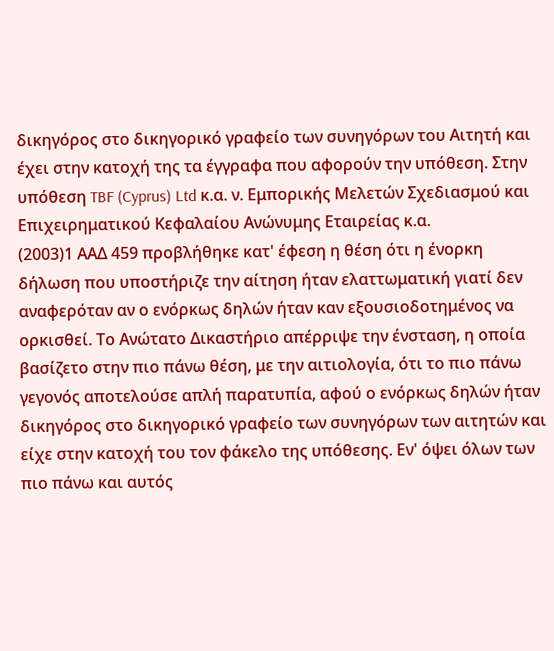δικηγόρος στο δικηγορικό γραφείο των συνηγόρων του Αιτητή και έχει στην κατοχή της τα έγγραφα που αφορούν την υπόθεση. Στην υπόθεση TBF (Cyprus) Ltd κ.α. ν. Εμπορικής Μελετών Σχεδιασμού και Επιχειρηματικού Κεφαλαίου Ανώνυμης Εταιρείας κ.α.
(2003)1 ΑΑΔ 459 προβλήθηκε κατ' έφεση η θέση ότι η ένορκη δήλωση που υποστήριζε την αίτηση ήταν ελαττωματική γιατί δεν αναφερόταν αν ο ενόρκως δηλών ήταν καν εξουσιοδοτημένος να ορκισθεί. Το Ανώτατο Δικαστήριο απέρριψε την ένσταση, η οποία βασίζετο στην πιο πάνω θέση, με την αιτιολογία, ότι το πιο πάνω γεγονός αποτελούσε απλή παρατυπία, αφού ο ενόρκως δηλών ήταν δικηγόρος στο δικηγορικό γραφείο των συνηγόρων των αιτητών και είχε στην κατοχή του τον φάκελο της υπόθεσης. Εν' όψει όλων των πιο πάνω και αυτός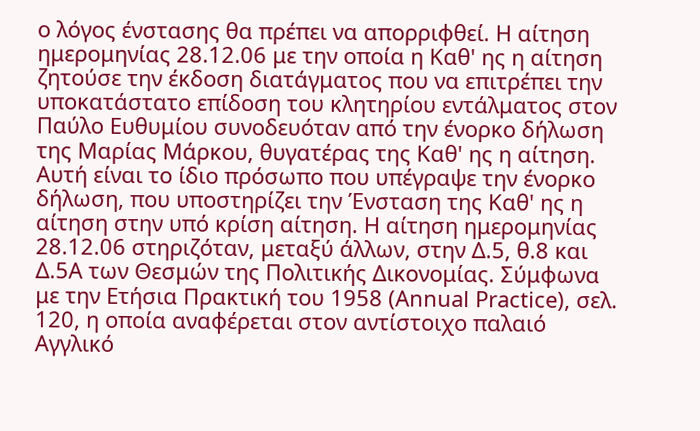ο λόγος ένστασης θα πρέπει να απορριφθεί. Η αίτηση ημερομηνίας 28.12.06 με την οποία η Καθ' ης η αίτηση ζητούσε την έκδοση διατάγματος που να επιτρέπει την υποκατάστατο επίδοση του κλητηρίου εντάλματος στον Παύλο Ευθυμίου συνοδευόταν από την ένορκο δήλωση της Μαρίας Μάρκου, θυγατέρας της Καθ' ης η αίτηση. Αυτή είναι το ίδιο πρόσωπο που υπέγραψε την ένορκο δήλωση, που υποστηρίζει την Ένσταση της Καθ' ης η αίτηση στην υπό κρίση αίτηση. Η αίτηση ημερομηνίας 28.12.06 στηριζόταν, μεταξύ άλλων, στην Δ.5, θ.8 και Δ.5Α των Θεσμών της Πολιτικής Δικονομίας. Σύμφωνα με την Ετήσια Πρακτική του 1958 (Annual Practice), σελ. 120, η οποία αναφέρεται στον αντίστοιχο παλαιό Αγγλικό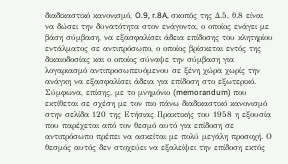διαδικαστικό κανονισμό, O.9, r.8A, σκοπός της Δ.5, θ.8 είναι να δώσει την δυνατότητα στον ενάγοντα, ο οποίος ενάγει με βάση σύμβαση, να εξασφαλίσει άδεια επίδοσης του κλητηρίου εντάλματος σε αντιπρόσωπο, ο οποίος βρίσκεται εντός της δικαιοδοσίας και ο οποίος σύναψε την σύμβαση για λογαριασμό αντιπροσωπευόμενου σε ξένη χώρα χωρίς την ανάγκη να εξασφαλίσει άδεια για επίδοση στο εξωτερικό. Σύμφωνα, επίσης, με το μνημόνιο (memorandum) που εκτίθεται σε σχέση με τον πιο πάνω διαδικαστικό κανονισμό στην σελίδα 120 της Ετήσιας Πρακτικής του 1958 η εξουσία που παρέχεται από τον θεσμό αυτό για επίδοση σε αντιπρόσωπο πρέπει να ασκείται με πολύ μεγάλη προσοχή. Ο θεσμός αυτός δεν στοχεύει να εξαλείψει την επίδοση εκτός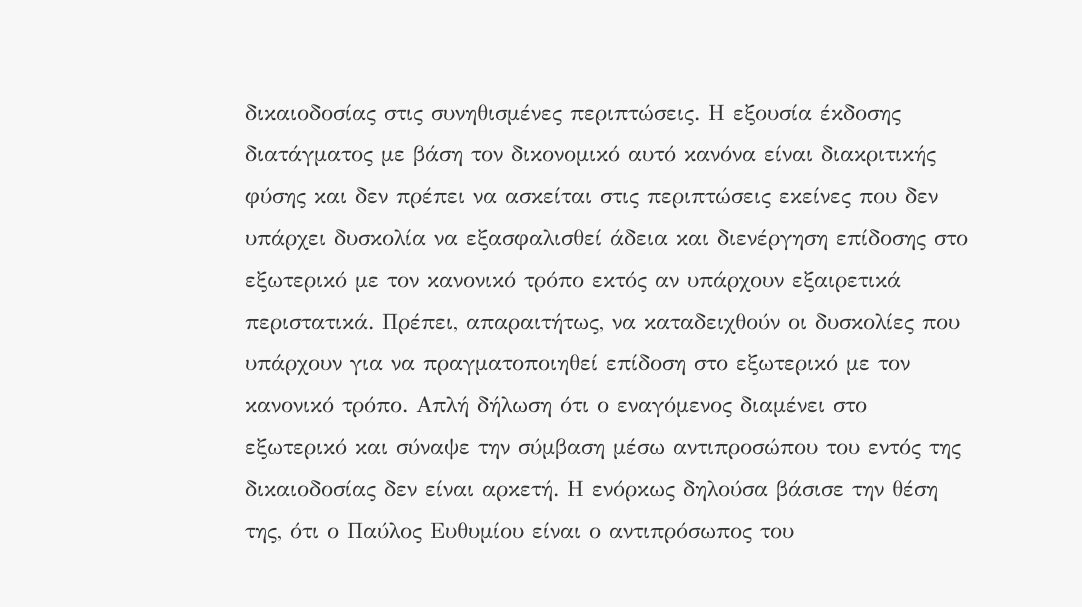δικαιοδοσίας στις συνηθισμένες περιπτώσεις. Η εξουσία έκδοσης διατάγματος με βάση τον δικονομικό αυτό κανόνα είναι διακριτικής φύσης και δεν πρέπει να ασκείται στις περιπτώσεις εκείνες που δεν υπάρχει δυσκολία να εξασφαλισθεί άδεια και διενέργηση επίδοσης στο εξωτερικό με τον κανονικό τρόπο εκτός αν υπάρχουν εξαιρετικά περιστατικά. Πρέπει, απαραιτήτως, να καταδειχθούν οι δυσκολίες που υπάρχουν για να πραγματοποιηθεί επίδοση στο εξωτερικό με τον κανονικό τρόπο. Απλή δήλωση ότι ο εναγόμενος διαμένει στο εξωτερικό και σύναψε την σύμβαση μέσω αντιπροσώπου του εντός της δικαιοδοσίας δεν είναι αρκετή. Η ενόρκως δηλούσα βάσισε την θέση της, ότι ο Παύλος Ευθυμίου είναι ο αντιπρόσωπος του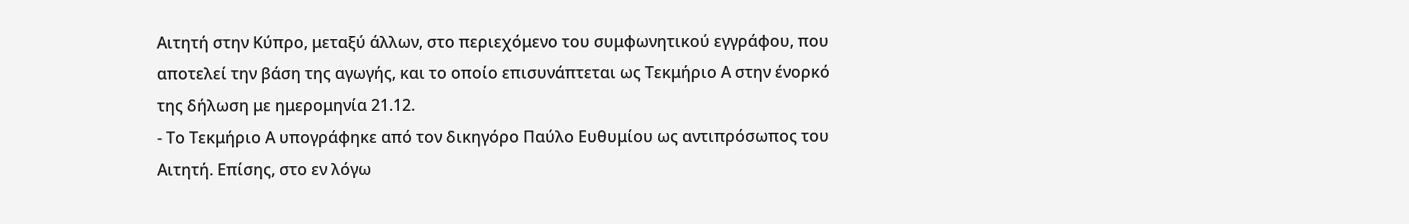Αιτητή στην Κύπρο, μεταξύ άλλων, στο περιεχόμενο του συμφωνητικού εγγράφου, που αποτελεί την βάση της αγωγής, και το οποίο επισυνάπτεται ως Τεκμήριο Α στην ένορκό της δήλωση με ημερομηνία 21.12.
- Το Τεκμήριο Α υπογράφηκε από τον δικηγόρο Παύλο Ευθυμίου ως αντιπρόσωπος του Αιτητή. Επίσης, στο εν λόγω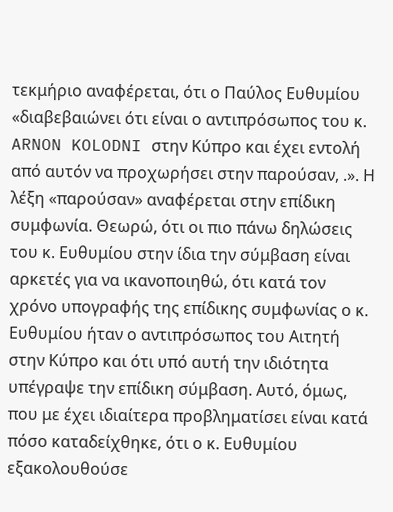τεκμήριο αναφέρεται, ότι ο Παύλος Ευθυμίου «διαβεβαιώνει ότι είναι ο αντιπρόσωπος του κ. ARNON KOLODNI στην Κύπρο και έχει εντολή από αυτόν να προχωρήσει στην παρούσαν, .». Η λέξη «παρούσαν» αναφέρεται στην επίδικη συμφωνία. Θεωρώ, ότι οι πιο πάνω δηλώσεις του κ. Ευθυμίου στην ίδια την σύμβαση είναι αρκετές για να ικανοποιηθώ, ότι κατά τον χρόνο υπογραφής της επίδικης συμφωνίας ο κ. Ευθυμίου ήταν ο αντιπρόσωπος του Αιτητή στην Κύπρο και ότι υπό αυτή την ιδιότητα υπέγραψε την επίδικη σύμβαση. Αυτό, όμως, που με έχει ιδιαίτερα προβληματίσει είναι κατά πόσο καταδείχθηκε, ότι ο κ. Ευθυμίου εξακολουθούσε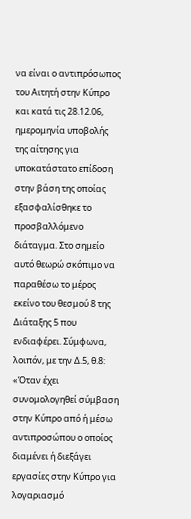να είναι ο αντιπρόσωπος του Αιτητή στην Κύπρο και κατά τις 28.12.06, ημερομηνία υποβολής της αίτησης για υποκατάστατο επίδοση στην βάση της οποίας εξασφαλίσθηκε το προσβαλλόμενο διάταγμα. Στο σημείο αυτό θεωρώ σκόπιμο να παραθέσω το μέρος εκείνο του θεσμού 8 της Διάταξης 5 που ενδιαφέρει. Σύμφωνα, λοιπόν, με την Δ.5, θ.8: «Όταν έχει συνομολογηθεί σύμβαση στην Κύπρο από ή μέσω αντιπροσώπου ο οποίος διαμένει ή διεξάγει εργασίες στην Κύπρο για λογαριασμό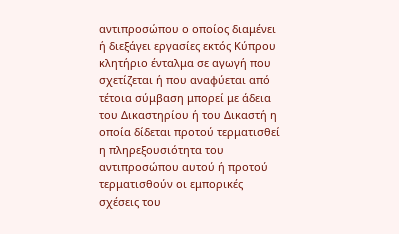αντιπροσώπου ο οποίος διαμένει ή διεξάγει εργασίες εκτός Κύπρου κλητήριο ένταλμα σε αγωγή που σχετίζεται ή που αναφύεται από τέτοια σύμβαση μπορεί με άδεια του Δικαστηρίου ή του Δικαστή η οποία δίδεται προτού τερματισθεί η πληρεξουσιότητα του αντιπροσώπου αυτού ή προτού τερματισθούν οι εμπορικές σχέσεις του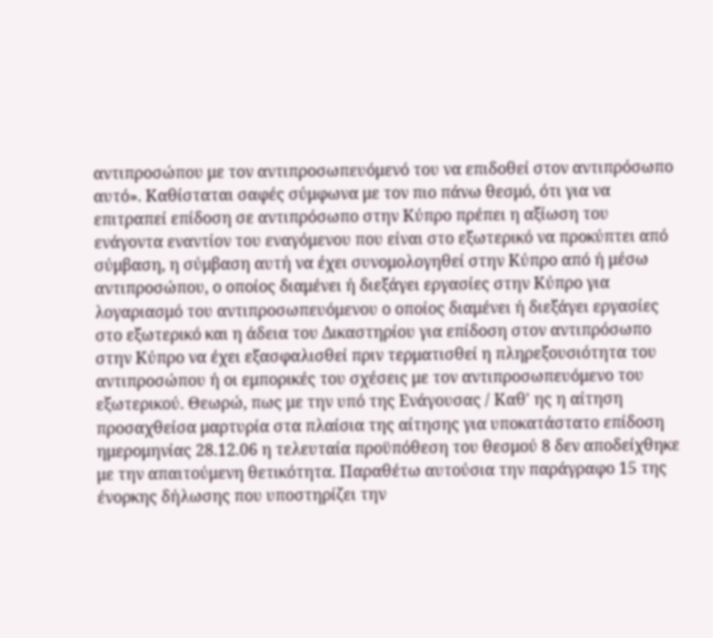αντιπροσώπου με τον αντιπροσωπευόμενό του να επιδοθεί στον αντιπρόσωπο αυτό». Καθίσταται σαφές σύμφωνα με τον πιο πάνω θεσμό, ότι για να επιτραπεί επίδοση σε αντιπρόσωπο στην Κύπρο πρέπει η αξίωση του ενάγοντα εναντίον του εναγόμενου που είναι στο εξωτερικό να προκύπτει από σύμβαση, η σύμβαση αυτή να έχει συνομολογηθεί στην Κύπρο από ή μέσω αντιπροσώπου, ο οποίος διαμένει ή διεξάγει εργασίες στην Κύπρο για λογαριασμό του αντιπροσωπευόμενου ο οποίος διαμένει ή διεξάγει εργασίες στο εξωτερικό και η άδεια του Δικαστηρίου για επίδοση στον αντιπρόσωπο στην Κύπρο να έχει εξασφαλισθεί πριν τερματισθεί η πληρεξουσιότητα του αντιπροσώπου ή οι εμπορικές του σχέσεις με τον αντιπροσωπευόμενο του εξωτερικού. Θεωρώ, πως με την υπό της Ενάγουσας / Καθ' ης η αίτηση προσαχθείσα μαρτυρία στα πλαίσια της αίτησης για υποκατάστατο επίδοση ημερομηνίας 28.12.06 η τελευταία προϋπόθεση του θεσμού 8 δεν αποδείχθηκε με την απαιτούμενη θετικότητα. Παραθέτω αυτούσια την παράγραφο 15 της ένορκης δήλωσης που υποστηρίζει την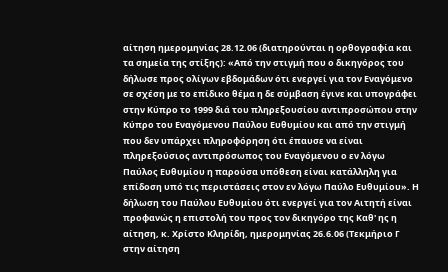αίτηση ημερομηνίας 28.12.06 (διατηρούνται η ορθογραφία και τα σημεία της στίξης): «Από την στιγμή που ο δικηγόρος του δήλωσε προς ολίγων εβδομάδων ότι ενεργεί για τον Εναγόμενο σε σχέση με το επίδικο θέμα η δε σύμβαση έγινε και υπογράφει στην Κύπρο το 1999 διά του πληρεξουσίου αντιπροσώπου στην Κύπρο του Εναγόμενου Παύλου Ευθυμίου και από την στιγμή που δεν υπάρχει πληροφόρηση ότι έπαυσε να είναι πληρεξούσιος αντιπρόσωπος του Εναγόμενου ο εν λόγω Παύλος Ευθυμίου η παρούσα υπόθεση είναι κατάλληλη για επίδοση υπό τις περιστάσεις στον εν λόγω Παύλο Ευθυμίου». Η δήλωση του Παύλου Ευθυμίου ότι ενεργεί για τον Αιτητή είναι προφανώς η επιστολή του προς τον δικηγόρο της Καθ' ης η αίτηση, κ. Χρίστο Κληρίδη, ημερομηνίας 26.6.06 (Τεκμήριο Γ στην αίτηση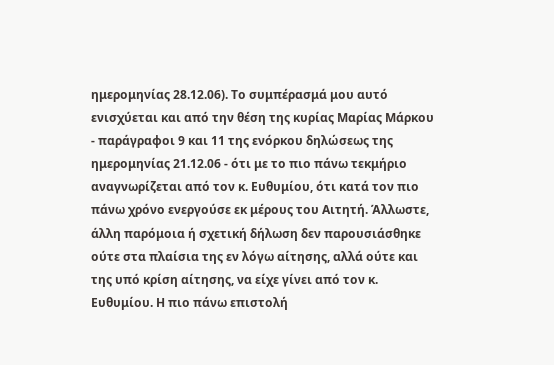ημερομηνίας 28.12.06). Το συμπέρασμά μου αυτό ενισχύεται και από την θέση της κυρίας Μαρίας Μάρκου - παράγραφοι 9 και 11 της ενόρκου δηλώσεως της ημερομηνίας 21.12.06 - ότι με το πιο πάνω τεκμήριο αναγνωρίζεται από τον κ. Ευθυμίου, ότι κατά τον πιο πάνω χρόνο ενεργούσε εκ μέρους του Αιτητή. Άλλωστε, άλλη παρόμοια ή σχετική δήλωση δεν παρουσιάσθηκε ούτε στα πλαίσια της εν λόγω αίτησης, αλλά ούτε και της υπό κρίση αίτησης, να είχε γίνει από τον κ. Ευθυμίου. Η πιο πάνω επιστολή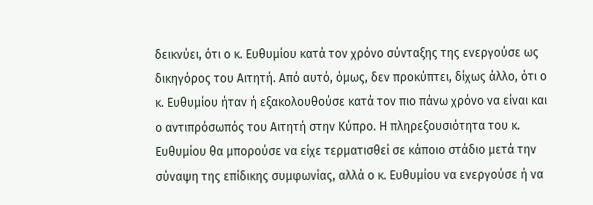δεικνύει, ότι ο κ. Ευθυμίου κατά τον χρόνο σύνταξης της ενεργούσε ως δικηγόρος του Αιτητή. Από αυτό, όμως, δεν προκύπτει, δίχως άλλο, ότι ο κ. Ευθυμίου ήταν ή εξακολουθούσε κατά τον πιο πάνω χρόνο να είναι και ο αντιπρόσωπός του Αιτητή στην Κύπρο. Η πληρεξουσιότητα του κ. Ευθυμίου θα μπορούσε να είχε τερματισθεί σε κάποιο στάδιο μετά την σύναψη της επίδικης συμφωνίας, αλλά ο κ. Ευθυμίου να ενεργούσε ή να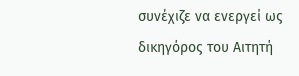συνέχιζε να ενεργεί ως δικηγόρος του Αιτητή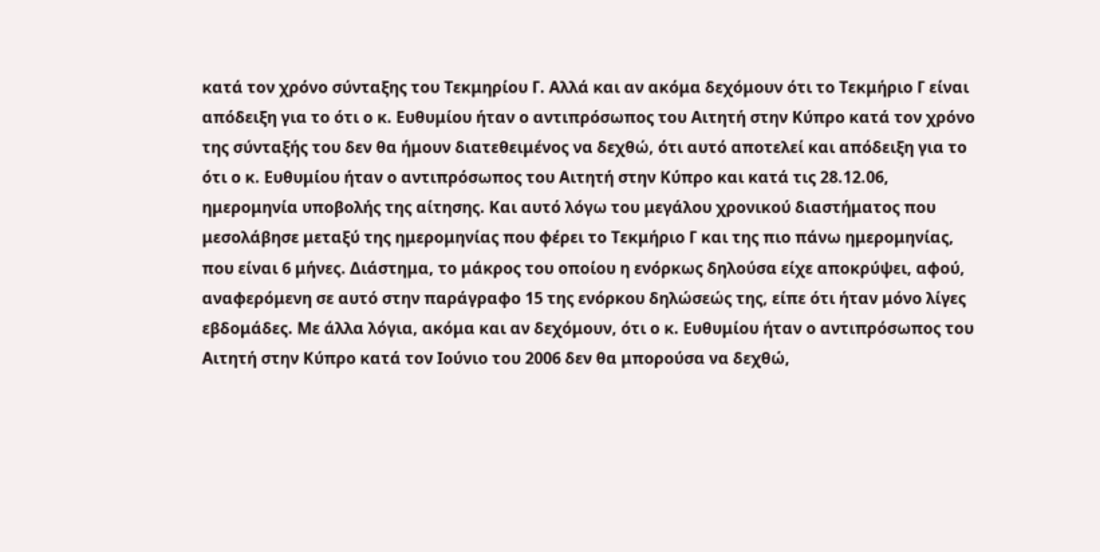κατά τον χρόνο σύνταξης του Τεκμηρίου Γ. Αλλά και αν ακόμα δεχόμουν ότι το Τεκμήριο Γ είναι απόδειξη για το ότι ο κ. Ευθυμίου ήταν ο αντιπρόσωπος του Αιτητή στην Κύπρο κατά τον χρόνο της σύνταξής του δεν θα ήμουν διατεθειμένος να δεχθώ, ότι αυτό αποτελεί και απόδειξη για το ότι ο κ. Ευθυμίου ήταν ο αντιπρόσωπος του Αιτητή στην Κύπρο και κατά τις 28.12.06, ημερομηνία υποβολής της αίτησης. Και αυτό λόγω του μεγάλου χρονικού διαστήματος που μεσολάβησε μεταξύ της ημερομηνίας που φέρει το Τεκμήριο Γ και της πιο πάνω ημερομηνίας, που είναι 6 μήνες. Διάστημα, το μάκρος του οποίου η ενόρκως δηλούσα είχε αποκρύψει, αφού, αναφερόμενη σε αυτό στην παράγραφο 15 της ενόρκου δηλώσεώς της, είπε ότι ήταν μόνο λίγες εβδομάδες. Με άλλα λόγια, ακόμα και αν δεχόμουν, ότι ο κ. Ευθυμίου ήταν ο αντιπρόσωπος του Αιτητή στην Κύπρο κατά τον Ιούνιο του 2006 δεν θα μπορούσα να δεχθώ,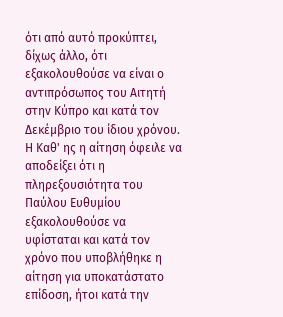ότι από αυτό προκύπτει, δίχως άλλο, ότι εξακολουθούσε να είναι ο αντιπρόσωπος του Αιτητή στην Κύπρο και κατά τον Δεκέμβριο του ίδιου χρόνου. Η Καθ' ης η αίτηση όφειλε να αποδείξει ότι η πληρεξουσιότητα του Παύλου Ευθυμίου εξακολουθούσε να υφίσταται και κατά τον χρόνο που υποβλήθηκε η αίτηση για υποκατάστατο επίδοση, ήτοι κατά την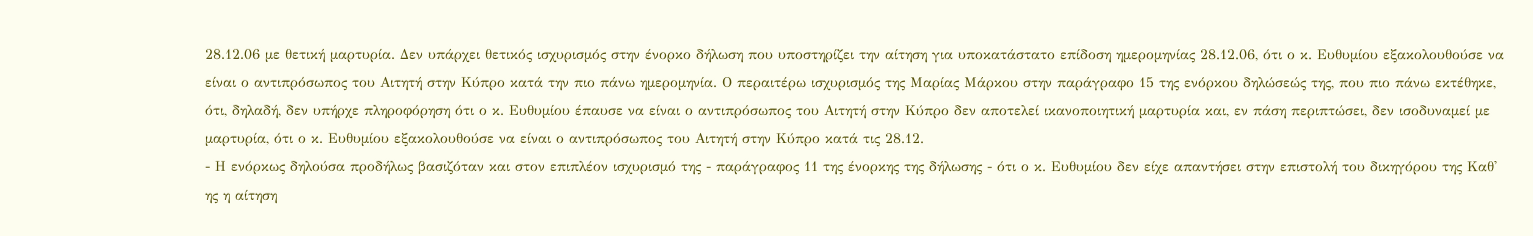28.12.06 με θετική μαρτυρία. Δεν υπάρχει θετικός ισχυρισμός στην ένορκο δήλωση που υποστηρίζει την αίτηση για υποκατάστατο επίδοση ημερομηνίας 28.12.06, ότι ο κ. Ευθυμίου εξακολουθούσε να είναι ο αντιπρόσωπος του Αιτητή στην Κύπρο κατά την πιο πάνω ημερομηνία. Ο περαιτέρω ισχυρισμός της Μαρίας Μάρκου στην παράγραφο 15 της ενόρκου δηλώσεώς της, που πιο πάνω εκτέθηκε, ότι, δηλαδή, δεν υπήρχε πληροφόρηση ότι ο κ. Ευθυμίου έπαυσε να είναι ο αντιπρόσωπος του Αιτητή στην Κύπρο δεν αποτελεί ικανοποιητική μαρτυρία και, εν πάση περιπτώσει, δεν ισοδυναμεί με μαρτυρία, ότι ο κ. Ευθυμίου εξακολουθούσε να είναι ο αντιπρόσωπος του Αιτητή στην Κύπρο κατά τις 28.12.
- Η ενόρκως δηλούσα προδήλως βασιζόταν και στον επιπλέον ισχυρισμό της - παράγραφος 11 της ένορκης της δήλωσης - ότι ο κ. Ευθυμίου δεν είχε απαντήσει στην επιστολή του δικηγόρου της Καθ' ης η αίτηση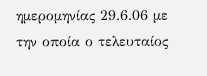ημερομηνίας 29.6.06 με την οποία ο τελευταίος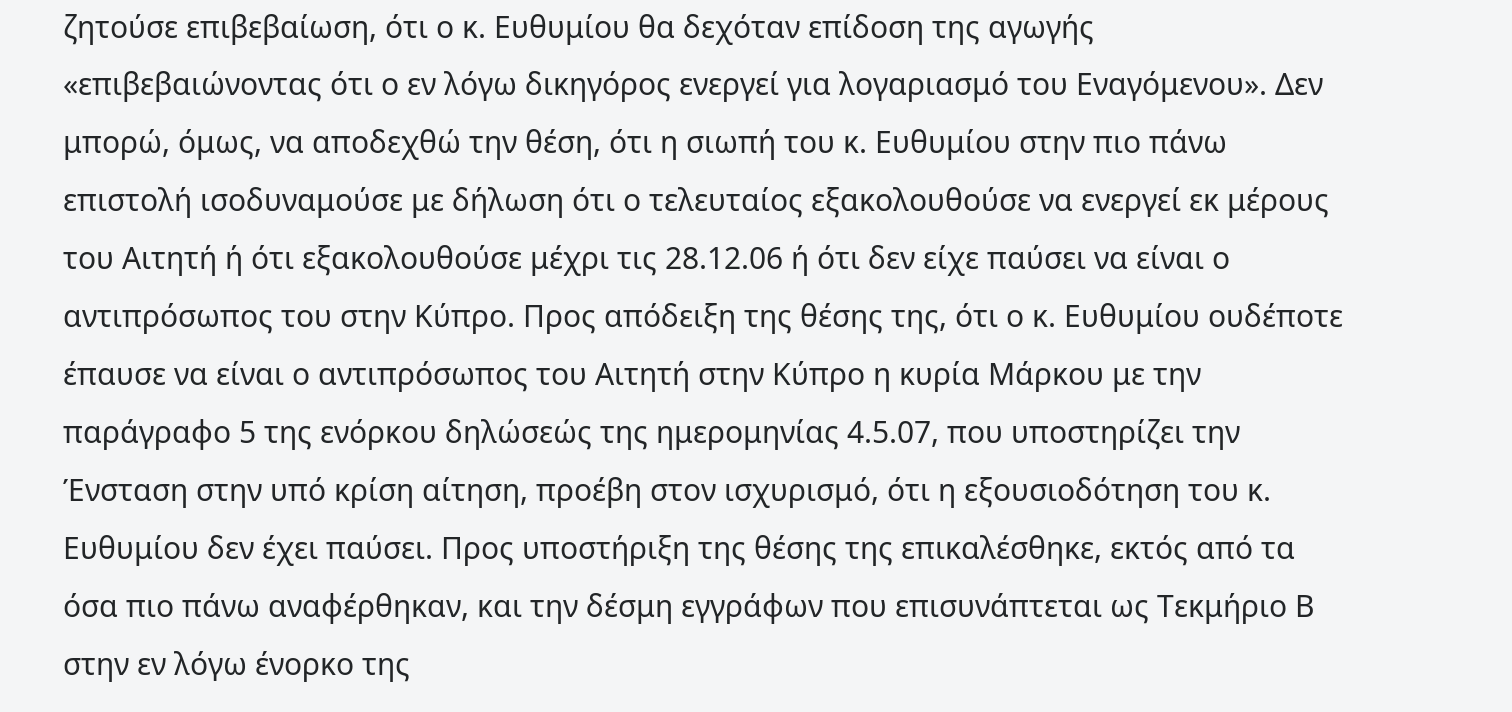ζητούσε επιβεβαίωση, ότι ο κ. Ευθυμίου θα δεχόταν επίδοση της αγωγής «επιβεβαιώνοντας ότι ο εν λόγω δικηγόρος ενεργεί για λογαριασμό του Εναγόμενου». Δεν μπορώ, όμως, να αποδεχθώ την θέση, ότι η σιωπή του κ. Ευθυμίου στην πιο πάνω επιστολή ισοδυναμούσε με δήλωση ότι ο τελευταίος εξακολουθούσε να ενεργεί εκ μέρους του Αιτητή ή ότι εξακολουθούσε μέχρι τις 28.12.06 ή ότι δεν είχε παύσει να είναι ο αντιπρόσωπος του στην Κύπρο. Προς απόδειξη της θέσης της, ότι ο κ. Ευθυμίου ουδέποτε έπαυσε να είναι ο αντιπρόσωπος του Αιτητή στην Κύπρο η κυρία Μάρκου με την παράγραφο 5 της ενόρκου δηλώσεώς της ημερομηνίας 4.5.07, που υποστηρίζει την Ένσταση στην υπό κρίση αίτηση, προέβη στον ισχυρισμό, ότι η εξουσιοδότηση του κ. Ευθυμίου δεν έχει παύσει. Προς υποστήριξη της θέσης της επικαλέσθηκε, εκτός από τα όσα πιο πάνω αναφέρθηκαν, και την δέσμη εγγράφων που επισυνάπτεται ως Τεκμήριο Β στην εν λόγω ένορκο της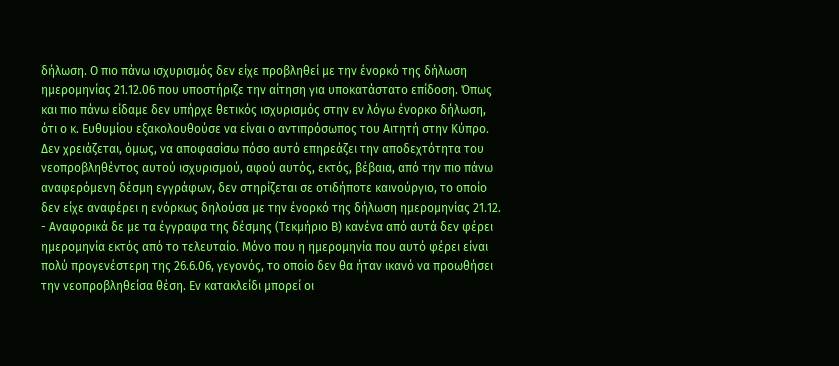δήλωση. Ο πιο πάνω ισχυρισμός δεν είχε προβληθεί με την ένορκό της δήλωση ημερομηνίας 21.12.06 που υποστήριζε την αίτηση για υποκατάστατο επίδοση. Όπως και πιο πάνω είδαμε δεν υπήρχε θετικός ισχυρισμός στην εν λόγω ένορκο δήλωση, ότι ο κ. Ευθυμίου εξακολουθούσε να είναι ο αντιπρόσωπος του Αιτητή στην Κύπρο. Δεν χρειάζεται, όμως, να αποφασίσω πόσο αυτό επηρεάζει την αποδεχτότητα του νεοπροβληθέντος αυτού ισχυρισμού, αφού αυτός, εκτός, βέβαια, από την πιο πάνω αναφερόμενη δέσμη εγγράφων, δεν στηρίζεται σε οτιδήποτε καινούργιο, το οποίο δεν είχε αναφέρει η ενόρκως δηλούσα με την ένορκό της δήλωση ημερομηνίας 21.12.
- Αναφορικά δε με τα έγγραφα της δέσμης (Τεκμήριο Β) κανένα από αυτά δεν φέρει ημερομηνία εκτός από το τελευταίο. Μόνο που η ημερομηνία που αυτό φέρει είναι πολύ προγενέστερη της 26.6.06, γεγονός, το οποίο δεν θα ήταν ικανό να προωθήσει την νεοπροβληθείσα θέση. Εν κατακλείδι μπορεί οι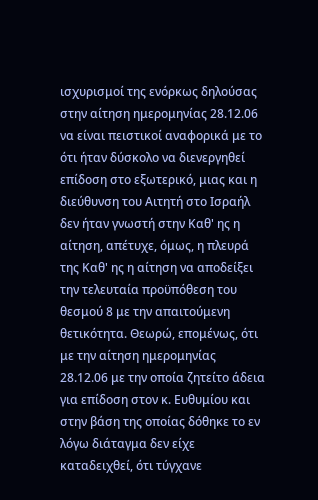ισχυρισμοί της ενόρκως δηλούσας στην αίτηση ημερομηνίας 28.12.06 να είναι πειστικοί αναφορικά με το ότι ήταν δύσκολο να διενεργηθεί επίδοση στο εξωτερικό, μιας και η διεύθυνση του Αιτητή στο Ισραήλ δεν ήταν γνωστή στην Καθ' ης η αίτηση, απέτυχε, όμως, η πλευρά της Καθ' ης η αίτηση να αποδείξει την τελευταία προϋπόθεση του θεσμού 8 με την απαιτούμενη θετικότητα. Θεωρώ, επομένως, ότι με την αίτηση ημερομηνίας 28.12.06 με την οποία ζητείτο άδεια για επίδοση στον κ. Ευθυμίου και στην βάση της οποίας δόθηκε το εν λόγω διάταγμα δεν είχε καταδειχθεί, ότι τύγχανε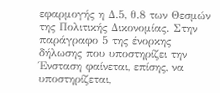εφαρμογής η Δ.5, θ.8 των Θεσμών της Πολιτικής Δικονομίας. Στην παράγραφο 5 της ένορκης δήλωσης που υποστηρίζει την Ένσταση φαίνεται, επίσης, να υποστηρίζεται,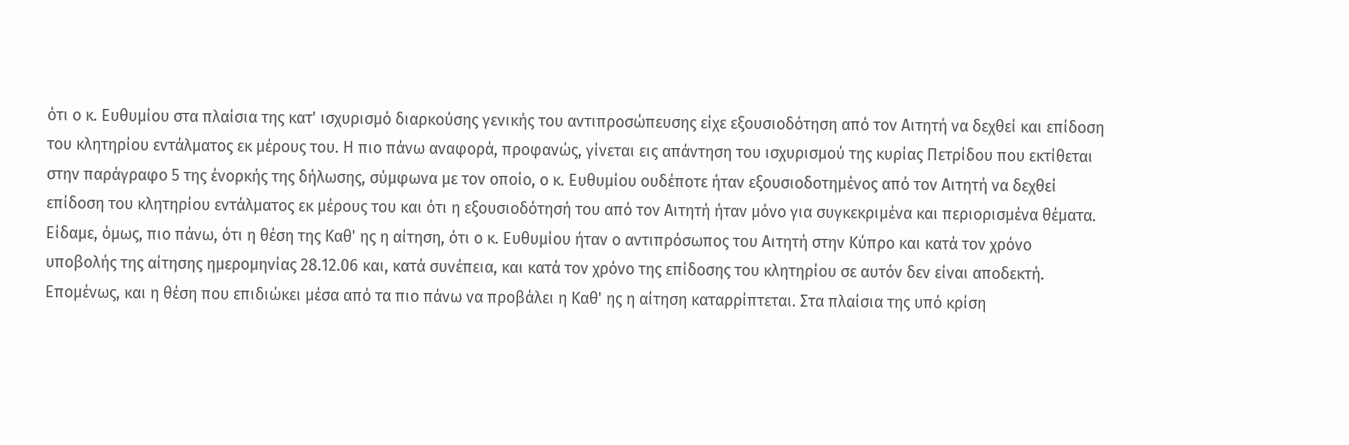ότι ο κ. Ευθυμίου στα πλαίσια της κατ' ισχυρισμό διαρκούσης γενικής του αντιπροσώπευσης είχε εξουσιοδότηση από τον Αιτητή να δεχθεί και επίδοση του κλητηρίου εντάλματος εκ μέρους του. Η πιο πάνω αναφορά, προφανώς, γίνεται εις απάντηση του ισχυρισμού της κυρίας Πετρίδου που εκτίθεται στην παράγραφο 5 της ένορκής της δήλωσης, σύμφωνα με τον οποίο, ο κ. Ευθυμίου ουδέποτε ήταν εξουσιοδοτημένος από τον Αιτητή να δεχθεί επίδοση του κλητηρίου εντάλματος εκ μέρους του και ότι η εξουσιοδότησή του από τον Αιτητή ήταν μόνο για συγκεκριμένα και περιορισμένα θέματα. Είδαμε, όμως, πιο πάνω, ότι η θέση της Καθ' ης η αίτηση, ότι ο κ. Ευθυμίου ήταν ο αντιπρόσωπος του Αιτητή στην Κύπρο και κατά τον χρόνο υποβολής της αίτησης ημερομηνίας 28.12.06 και, κατά συνέπεια, και κατά τον χρόνο της επίδοσης του κλητηρίου σε αυτόν δεν είναι αποδεκτή. Επομένως, και η θέση που επιδιώκει μέσα από τα πιο πάνω να προβάλει η Καθ' ης η αίτηση καταρρίπτεται. Στα πλαίσια της υπό κρίση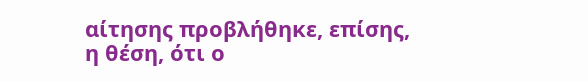αίτησης προβλήθηκε, επίσης, η θέση, ότι ο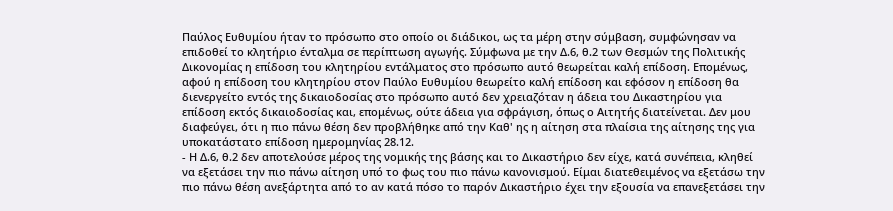Παύλος Ευθυμίου ήταν το πρόσωπο στο οποίο οι διάδικοι, ως τα μέρη στην σύμβαση, συμφώνησαν να επιδοθεί το κλητήριο ένταλμα σε περίπτωση αγωγής. Σύμφωνα με την Δ.6, θ.2 των Θεσμών της Πολιτικής Δικονομίας η επίδοση του κλητηρίου εντάλματος στο πρόσωπο αυτό θεωρείται καλή επίδοση. Επομένως, αφού η επίδοση του κλητηρίου στον Παύλο Ευθυμίου θεωρείτο καλή επίδοση και εφόσον η επίδοση θα διενεργείτο εντός της δικαιοδοσίας στο πρόσωπο αυτό δεν χρειαζόταν η άδεια του Δικαστηρίου για επίδοση εκτός δικαιοδοσίας και, επομένως, ούτε άδεια για σφράγιση, όπως ο Αιτητής διατείνεται. Δεν μου διαφεύγει, ότι η πιο πάνω θέση δεν προβλήθηκε από την Καθ' ης η αίτηση στα πλαίσια της αίτησης της για υποκατάστατο επίδοση ημερομηνίας 28.12.
- Η Δ.6, θ.2 δεν αποτελούσε μέρος της νομικής της βάσης και το Δικαστήριο δεν είχε, κατά συνέπεια, κληθεί να εξετάσει την πιο πάνω αίτηση υπό το φως του πιο πάνω κανονισμού. Είμαι διατεθειμένος να εξετάσω την πιο πάνω θέση ανεξάρτητα από το αν κατά πόσο το παρόν Δικαστήριο έχει την εξουσία να επανεξετάσει την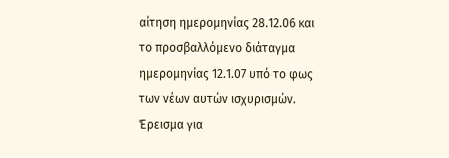αίτηση ημερομηνίας 28.12.06 και το προσβαλλόμενο διάταγμα ημερομηνίας 12.1.07 υπό το φως των νέων αυτών ισχυρισμών. Έρεισμα για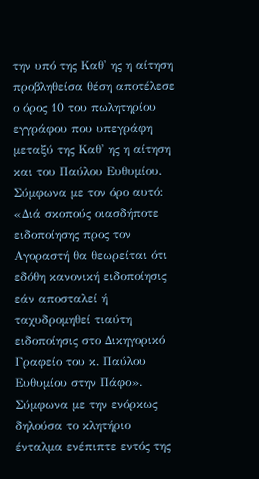την υπό της Καθ' ης η αίτηση προβληθείσα θέση αποτέλεσε ο όρος 10 του πωλητηρίου εγγράφου που υπεγράφη μεταξύ της Καθ' ης η αίτηση και του Παύλου Ευθυμίου. Σύμφωνα με τον όρο αυτό: «Διά σκοπούς οιασδήποτε ειδοποίησης προς τον Αγοραστή θα θεωρείται ότι εδόθη κανονική ειδοποίησις εάν αποσταλεί ή ταχυδρομηθεί τιαύτη ειδοποίησις στο Δικηγορικό Γραφείο του κ. Παύλου Ευθυμίου στην Πάφο». Σύμφωνα με την ενόρκως δηλούσα το κλητήριο ένταλμα ενέπιπτε εντός της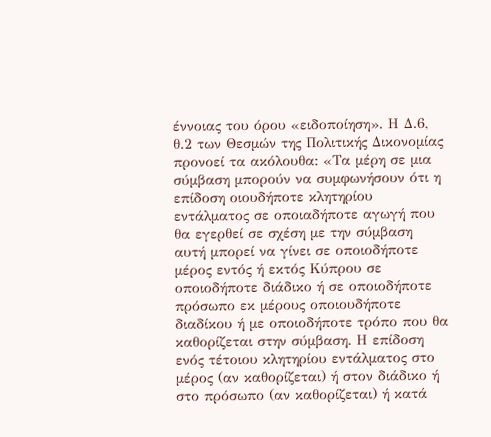έννοιας του όρου «ειδοποίηση». Η Δ.6, θ.2 των Θεσμών της Πολιτικής Δικονομίας προνοεί τα ακόλουθα: «Τα μέρη σε μια σύμβαση μπορούν να συμφωνήσουν ότι η επίδοση οιουδήποτε κλητηρίου εντάλματος σε οποιαδήποτε αγωγή που θα εγερθεί σε σχέση με την σύμβαση αυτή μπορεί να γίνει σε οποιοδήποτε μέρος εντός ή εκτός Κύπρου σε οποιοδήποτε διάδικο ή σε οποιοδήποτε πρόσωπο εκ μέρους οποιουδήποτε διαδίκου ή με οποιοδήποτε τρόπο που θα καθορίζεται στην σύμβαση. Η επίδοση ενός τέτοιου κλητηρίου εντάλματος στο μέρος (αν καθορίζεται) ή στον διάδικο ή στο πρόσωπο (αν καθορίζεται) ή κατά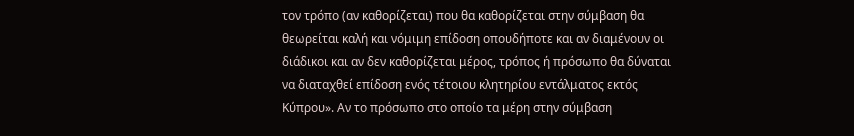τον τρόπο (αν καθορίζεται) που θα καθορίζεται στην σύμβαση θα θεωρείται καλή και νόμιμη επίδοση οπουδήποτε και αν διαμένουν οι διάδικοι και αν δεν καθορίζεται μέρος, τρόπος ή πρόσωπο θα δύναται να διαταχθεί επίδοση ενός τέτοιου κλητηρίου εντάλματος εκτός Κύπρου». Αν το πρόσωπο στο οποίο τα μέρη στην σύμβαση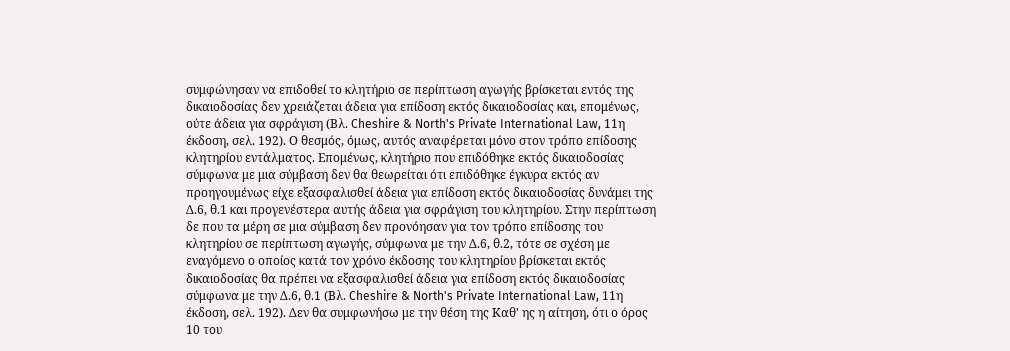συμφώνησαν να επιδοθεί το κλητήριο σε περίπτωση αγωγής βρίσκεται εντός της δικαιοδοσίας δεν χρειάζεται άδεια για επίδοση εκτός δικαιοδοσίας και, επομένως, ούτε άδεια για σφράγιση (Βλ. Cheshire & North's Private International Law, 11η έκδοση, σελ. 192). Ο θεσμός, όμως, αυτός αναφέρεται μόνο στον τρόπο επίδοσης κλητηρίου εντάλματος. Επομένως, κλητήριο που επιδόθηκε εκτός δικαιοδοσίας σύμφωνα με μια σύμβαση δεν θα θεωρείται ότι επιδόθηκε έγκυρα εκτός αν προηγουμένως είχε εξασφαλισθεί άδεια για επίδοση εκτός δικαιοδοσίας δυνάμει της Δ.6, θ.1 και προγενέστερα αυτής άδεια για σφράγιση του κλητηρίου. Στην περίπτωση δε που τα μέρη σε μια σύμβαση δεν προνόησαν για τον τρόπο επίδοσης του κλητηρίου σε περίπτωση αγωγής, σύμφωνα με την Δ.6, θ.2, τότε σε σχέση με εναγόμενο ο οποίος κατά τον χρόνο έκδοσης του κλητηρίου βρίσκεται εκτός δικαιοδοσίας θα πρέπει να εξασφαλισθεί άδεια για επίδοση εκτός δικαιοδοσίας σύμφωνα με την Δ.6, θ.1 (Βλ. Cheshire & North's Private International Law, 11η έκδοση, σελ. 192). Δεν θα συμφωνήσω με την θέση της Καθ' ης η αίτηση, ότι ο όρος 10 του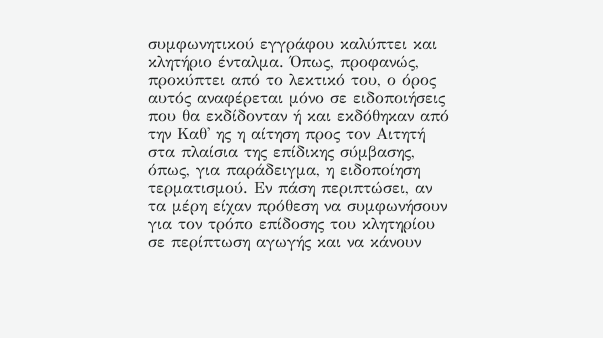συμφωνητικού εγγράφου καλύπτει και κλητήριο ένταλμα. Όπως, προφανώς, προκύπτει από το λεκτικό του, ο όρος αυτός αναφέρεται μόνο σε ειδοποιήσεις που θα εκδίδονταν ή και εκδόθηκαν από την Καθ' ης η αίτηση προς τον Αιτητή στα πλαίσια της επίδικης σύμβασης, όπως, για παράδειγμα, η ειδοποίηση τερματισμού. Εν πάση περιπτώσει, αν τα μέρη είχαν πρόθεση να συμφωνήσουν για τον τρόπο επίδοσης του κλητηρίου σε περίπτωση αγωγής και να κάνουν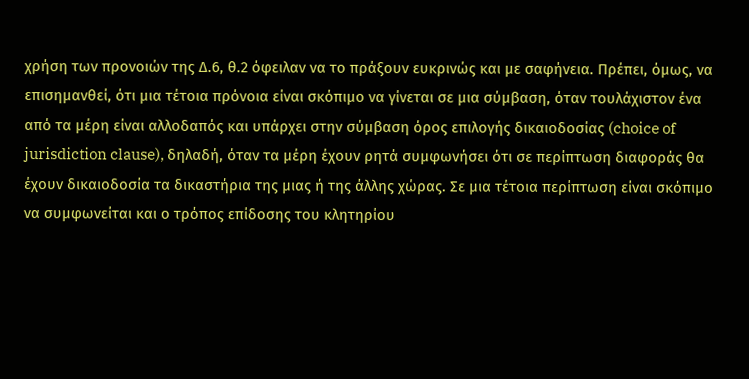χρήση των προνοιών της Δ.6, θ.2 όφειλαν να το πράξουν ευκρινώς και με σαφήνεια. Πρέπει, όμως, να επισημανθεί, ότι μια τέτοια πρόνοια είναι σκόπιμο να γίνεται σε μια σύμβαση, όταν τουλάχιστον ένα από τα μέρη είναι αλλοδαπός και υπάρχει στην σύμβαση όρος επιλογής δικαιοδοσίας (choice of jurisdiction clause), δηλαδή, όταν τα μέρη έχουν ρητά συμφωνήσει ότι σε περίπτωση διαφοράς θα έχουν δικαιοδοσία τα δικαστήρια της μιας ή της άλλης χώρας. Σε μια τέτοια περίπτωση είναι σκόπιμο να συμφωνείται και ο τρόπος επίδοσης του κλητηρίου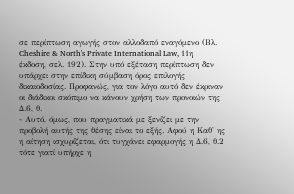σε περίπτωση αγωγής στον αλλοδαπό εναγόμενο (Βλ. Cheshire & North's Private International Law, 11η έκδοση, σελ. 192). Στην υπό εξέταση περίπτωση δεν υπάρχει στην επίδικη σύμβαση όρος επιλογής δικαιοδοσίας. Προφανώς, για τον λόγο αυτό δεν έκριναν οι διάδικοι σκόπιμο να κάνουν χρήση των προνοιών της Δ.6, θ.
- Αυτό, όμως, που πραγματικά με ξενίζει με την προβολή αυτής της θέσης είναι το εξής. Αφού η Καθ' ης η αίτηση ισχυρίζεται, ότι τυγχάνει εφαρμογής η Δ.6, θ.2 τότε γιατί υπήρχε η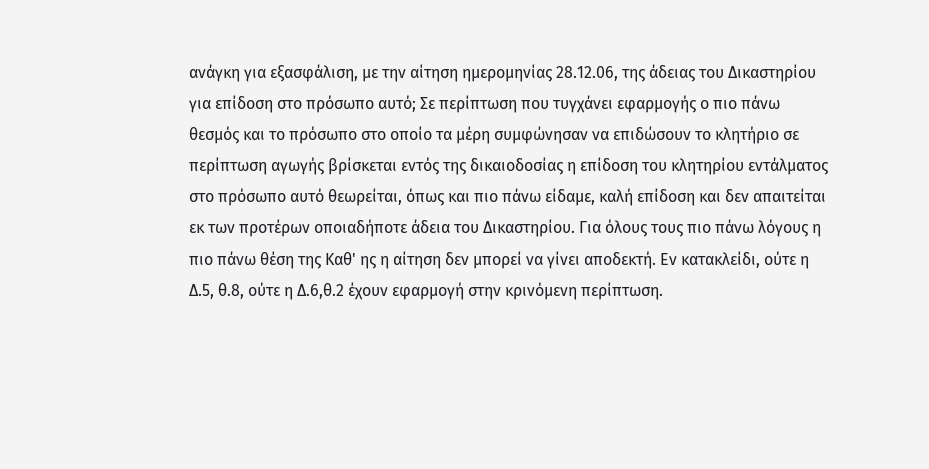ανάγκη για εξασφάλιση, με την αίτηση ημερομηνίας 28.12.06, της άδειας του Δικαστηρίου για επίδοση στο πρόσωπο αυτό; Σε περίπτωση που τυγχάνει εφαρμογής ο πιο πάνω θεσμός και το πρόσωπο στο οποίο τα μέρη συμφώνησαν να επιδώσουν το κλητήριο σε περίπτωση αγωγής βρίσκεται εντός της δικαιοδοσίας η επίδοση του κλητηρίου εντάλματος στο πρόσωπο αυτό θεωρείται, όπως και πιο πάνω είδαμε, καλή επίδοση και δεν απαιτείται εκ των προτέρων οποιαδήποτε άδεια του Δικαστηρίου. Για όλους τους πιο πάνω λόγους η πιο πάνω θέση της Καθ' ης η αίτηση δεν μπορεί να γίνει αποδεκτή. Εν κατακλείδι, ούτε η Δ.5, θ.8, ούτε η Δ.6,θ.2 έχουν εφαρμογή στην κρινόμενη περίπτωση.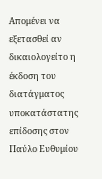Απομένει να εξετασθεί αν δικαιολογείτο η έκδοση του διατάγματος υποκατάστατης επίδοσης στον Παύλο Ευθυμίου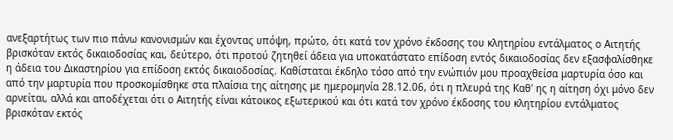ανεξαρτήτως των πιο πάνω κανονισμών και έχοντας υπόψη, πρώτο, ότι κατά τον χρόνο έκδοσης του κλητηρίου εντάλματος ο Αιτητής βρισκόταν εκτός δικαιοδοσίας και, δεύτερο, ότι προτού ζητηθεί άδεια για υποκατάστατο επίδοση εντός δικαιοδοσίας δεν εξασφαλίσθηκε η άδεια του Δικαστηρίου για επίδοση εκτός δικαιοδοσίας. Καθίσταται έκδηλο τόσο από την ενώπιόν μου προαχθείσα μαρτυρία όσο και από την μαρτυρία που προσκομίσθηκε στα πλαίσια της αίτησης με ημερομηνία 28.12.06, ότι η πλευρά της Καθ' ης η αίτηση όχι μόνο δεν αρνείται, αλλά και αποδέχεται ότι ο Αιτητής είναι κάτοικος εξωτερικού και ότι κατά τον χρόνο έκδοσης του κλητηρίου εντάλματος βρισκόταν εκτός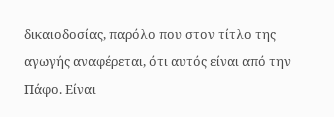δικαιοδοσίας, παρόλο που στον τίτλο της αγωγής αναφέρεται, ότι αυτός είναι από την Πάφο. Είναι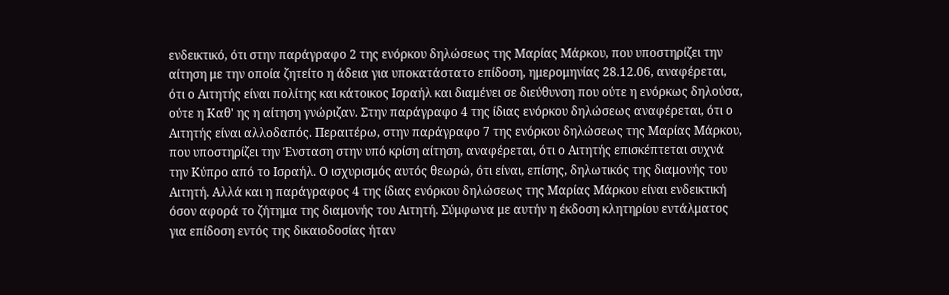ενδεικτικό, ότι στην παράγραφο 2 της ενόρκου δηλώσεως της Μαρίας Μάρκου, που υποστηρίζει την αίτηση με την οποία ζητείτο η άδεια για υποκατάστατο επίδοση, ημερομηνίας 28.12.06, αναφέρεται, ότι ο Αιτητής είναι πολίτης και κάτοικος Ισραήλ και διαμένει σε διεύθυνση που ούτε η ενόρκως δηλούσα, ούτε η Καθ' ης η αίτηση γνώριζαν. Στην παράγραφο 4 της ίδιας ενόρκου δηλώσεως αναφέρεται, ότι ο Αιτητής είναι αλλοδαπός. Περαιτέρω, στην παράγραφο 7 της ενόρκου δηλώσεως της Μαρίας Μάρκου, που υποστηρίζει την Ένσταση στην υπό κρίση αίτηση, αναφέρεται, ότι ο Αιτητής επισκέπτεται συχνά την Κύπρο από το Ισραήλ. Ο ισχυρισμός αυτός θεωρώ, ότι είναι, επίσης, δηλωτικός της διαμονής του Αιτητή. Αλλά και η παράγραφος 4 της ίδιας ενόρκου δηλώσεως της Μαρίας Μάρκου είναι ενδεικτική όσον αφορά το ζήτημα της διαμονής του Αιτητή. Σύμφωνα με αυτήν η έκδοση κλητηρίου εντάλματος για επίδοση εντός της δικαιοδοσίας ήταν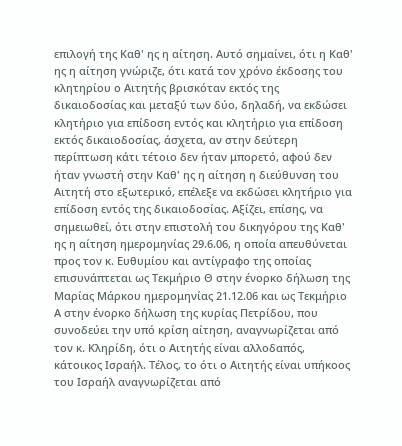επιλογή της Καθ' ης η αίτηση. Αυτό σημαίνει, ότι η Καθ' ης η αίτηση γνώριζε, ότι κατά τον χρόνο έκδοσης του κλητηρίου ο Αιτητής βρισκόταν εκτός της δικαιοδοσίας και μεταξύ των δύο, δηλαδή, να εκδώσει κλητήριο για επίδοση εντός και κλητήριο για επίδοση εκτός δικαιοδοσίας, άσχετα, αν στην δεύτερη περίπτωση κάτι τέτοιο δεν ήταν μπορετό, αφού δεν ήταν γνωστή στην Καθ' ης η αίτηση η διεύθυνση του Αιτητή στο εξωτερικό, επέλεξε να εκδώσει κλητήριο για επίδοση εντός της δικαιοδοσίας. Αξίζει, επίσης, να σημειωθεί, ότι στην επιστολή του δικηγόρου της Καθ' ης η αίτηση ημερομηνίας 29.6.06, η οποία απευθύνεται προς τον κ. Ευθυμίου και αντίγραφο της οποίας επισυνάπτεται ως Τεκμήριο Θ στην ένορκο δήλωση της Μαρίας Μάρκου ημερομηνίας 21.12.06 και ως Τεκμήριο Α στην ένορκο δήλωση της κυρίας Πετρίδου, που συνοδεύει την υπό κρίση αίτηση, αναγνωρίζεται από τον κ. Κληρίδη, ότι ο Αιτητής είναι αλλοδαπός, κάτοικος Ισραήλ. Τέλος, το ότι ο Αιτητής είναι υπήκοος του Ισραήλ αναγνωρίζεται από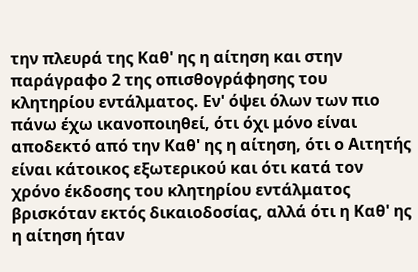την πλευρά της Καθ' ης η αίτηση και στην παράγραφο 2 της οπισθογράφησης του κλητηρίου εντάλματος. Εν' όψει όλων των πιο πάνω έχω ικανοποιηθεί, ότι όχι μόνο είναι αποδεκτό από την Καθ' ης η αίτηση, ότι ο Αιτητής είναι κάτοικος εξωτερικού και ότι κατά τον χρόνο έκδοσης του κλητηρίου εντάλματος βρισκόταν εκτός δικαιοδοσίας, αλλά ότι η Καθ' ης η αίτηση ήταν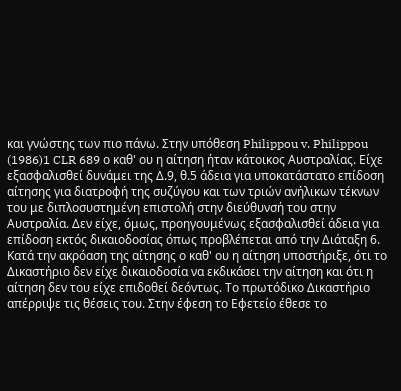και γνώστης των πιο πάνω. Στην υπόθεση Philippou v. Philippou
(1986)1 CLR 689 ο καθ' ου η αίτηση ήταν κάτοικος Αυστραλίας. Είχε εξασφαλισθεί δυνάμει της Δ.9, θ.5 άδεια για υποκατάστατο επίδοση αίτησης για διατροφή της συζύγου και των τριών ανήλικων τέκνων του με διπλοσυστημένη επιστολή στην διεύθυνσή του στην Αυστραλία. Δεν είχε, όμως, προηγουμένως εξασφαλισθεί άδεια για επίδοση εκτός δικαιοδοσίας όπως προβλέπεται από την Διάταξη 6. Κατά την ακρόαση της αίτησης ο καθ' ου η αίτηση υποστήριξε, ότι το Δικαστήριο δεν είχε δικαιοδοσία να εκδικάσει την αίτηση και ότι η αίτηση δεν του είχε επιδοθεί δεόντως. Το πρωτόδικο Δικαστήριο απέρριψε τις θέσεις του. Στην έφεση το Εφετείο έθεσε το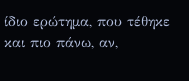ίδιο ερώτημα, που τέθηκε και πιο πάνω, αν,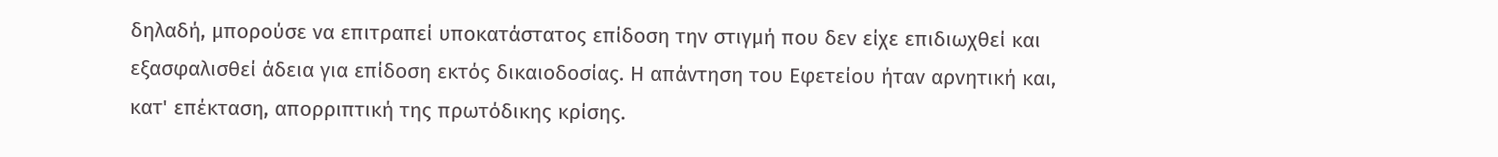δηλαδή, μπορούσε να επιτραπεί υποκατάστατος επίδοση την στιγμή που δεν είχε επιδιωχθεί και εξασφαλισθεί άδεια για επίδοση εκτός δικαιοδοσίας. Η απάντηση του Εφετείου ήταν αρνητική και, κατ' επέκταση, απορριπτική της πρωτόδικης κρίσης.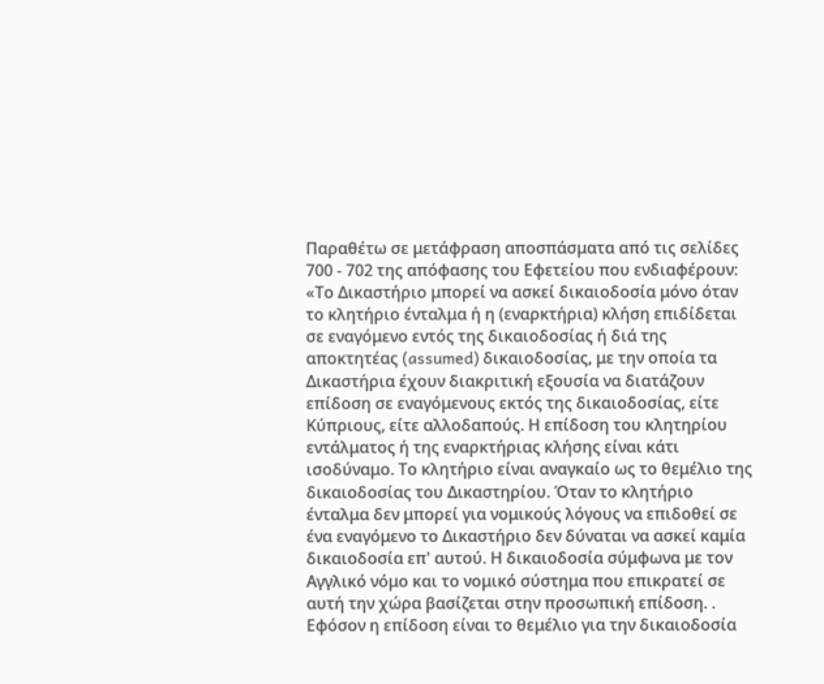Παραθέτω σε μετάφραση αποσπάσματα από τις σελίδες 700 - 702 της απόφασης του Εφετείου που ενδιαφέρουν: «Το Δικαστήριο μπορεί να ασκεί δικαιοδοσία μόνο όταν το κλητήριο ένταλμα ή η (εναρκτήρια) κλήση επιδίδεται σε εναγόμενο εντός της δικαιοδοσίας ή διά της αποκτητέας (assumed) δικαιοδοσίας, με την οποία τα Δικαστήρια έχουν διακριτική εξουσία να διατάζουν επίδοση σε εναγόμενους εκτός της δικαιοδοσίας, είτε Κύπριους, είτε αλλοδαπούς. Η επίδοση του κλητηρίου εντάλματος ή της εναρκτήριας κλήσης είναι κάτι ισοδύναμο. Το κλητήριο είναι αναγκαίο ως το θεμέλιο της δικαιοδοσίας του Δικαστηρίου. Όταν το κλητήριο ένταλμα δεν μπορεί για νομικούς λόγους να επιδοθεί σε ένα εναγόμενο το Δικαστήριο δεν δύναται να ασκεί καμία δικαιοδοσία επ' αυτού. Η δικαιοδοσία σύμφωνα με τον Αγγλικό νόμο και το νομικό σύστημα που επικρατεί σε αυτή την χώρα βασίζεται στην προσωπική επίδοση. . Εφόσον η επίδοση είναι το θεμέλιο για την δικαιοδοσία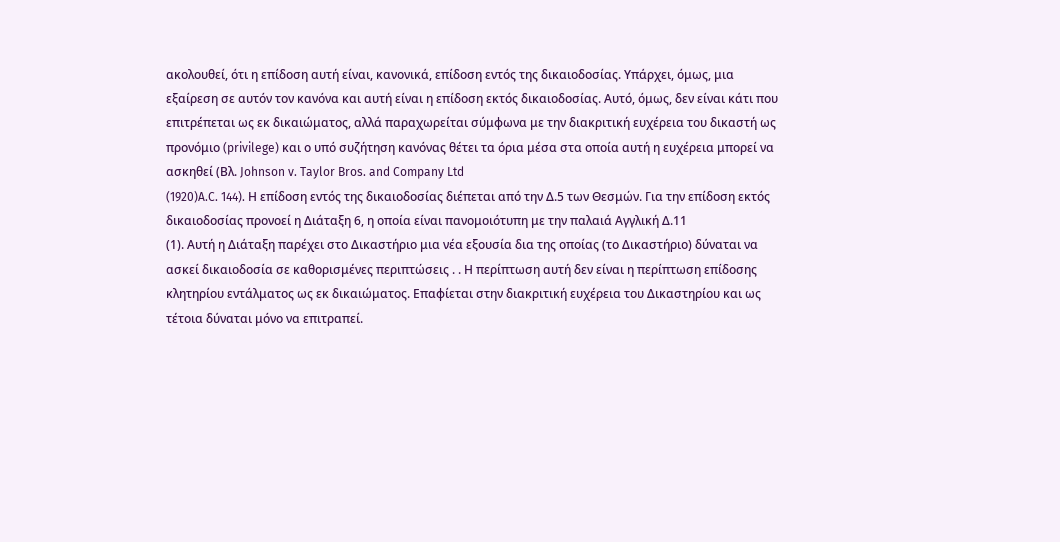ακολουθεί, ότι η επίδοση αυτή είναι, κανονικά, επίδοση εντός της δικαιοδοσίας. Υπάρχει, όμως, μια εξαίρεση σε αυτόν τον κανόνα και αυτή είναι η επίδοση εκτός δικαιοδοσίας. Αυτό, όμως, δεν είναι κάτι που επιτρέπεται ως εκ δικαιώματος, αλλά παραχωρείται σύμφωνα με την διακριτική ευχέρεια του δικαστή ως προνόμιο (privilege) και ο υπό συζήτηση κανόνας θέτει τα όρια μέσα στα οποία αυτή η ευχέρεια μπορεί να ασκηθεί (Βλ. Johnson v. Taylor Bros. and Company Ltd
(1920)A.C. 144). Η επίδοση εντός της δικαιοδοσίας διέπεται από την Δ.5 των Θεσμών. Για την επίδοση εκτός δικαιοδοσίας προνοεί η Διάταξη 6, η οποία είναι πανομοιότυπη με την παλαιά Αγγλική Δ.11
(1). Αυτή η Διάταξη παρέχει στο Δικαστήριο μια νέα εξουσία δια της οποίας (το Δικαστήριο) δύναται να ασκεί δικαιοδοσία σε καθορισμένες περιπτώσεις . . Η περίπτωση αυτή δεν είναι η περίπτωση επίδοσης κλητηρίου εντάλματος ως εκ δικαιώματος. Επαφίεται στην διακριτική ευχέρεια του Δικαστηρίου και ως τέτοια δύναται μόνο να επιτραπεί.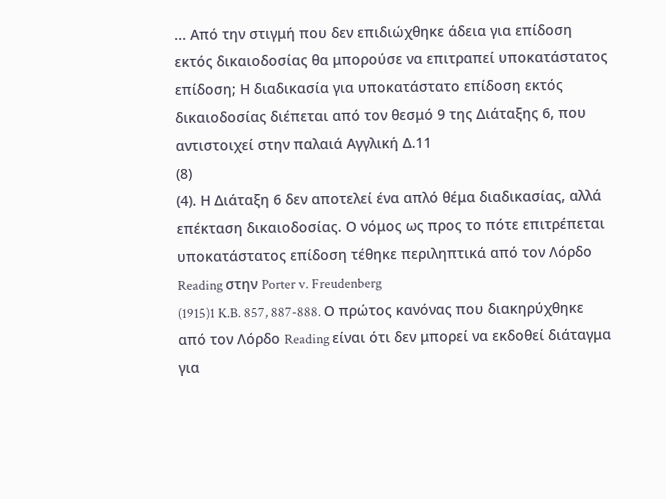... Από την στιγμή που δεν επιδιώχθηκε άδεια για επίδοση εκτός δικαιοδοσίας θα μπορούσε να επιτραπεί υποκατάστατος επίδοση; Η διαδικασία για υποκατάστατο επίδοση εκτός δικαιοδοσίας διέπεται από τον θεσμό 9 της Διάταξης 6, που αντιστοιχεί στην παλαιά Αγγλική Δ.11
(8)
(4). Η Διάταξη 6 δεν αποτελεί ένα απλό θέμα διαδικασίας, αλλά επέκταση δικαιοδοσίας. Ο νόμος ως προς το πότε επιτρέπεται υποκατάστατος επίδοση τέθηκε περιληπτικά από τον Λόρδο Reading στην Porter v. Freudenberg
(1915)1 K.B. 857, 887-888. Ο πρώτος κανόνας που διακηρύχθηκε από τον Λόρδο Reading είναι ότι δεν μπορεί να εκδοθεί διάταγμα για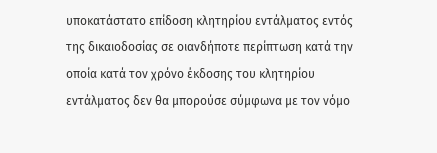υποκατάστατο επίδοση κλητηρίου εντάλματος εντός της δικαιοδοσίας σε οιανδήποτε περίπτωση κατά την οποία κατά τον χρόνο έκδοσης του κλητηρίου εντάλματος δεν θα μπορούσε σύμφωνα με τον νόμο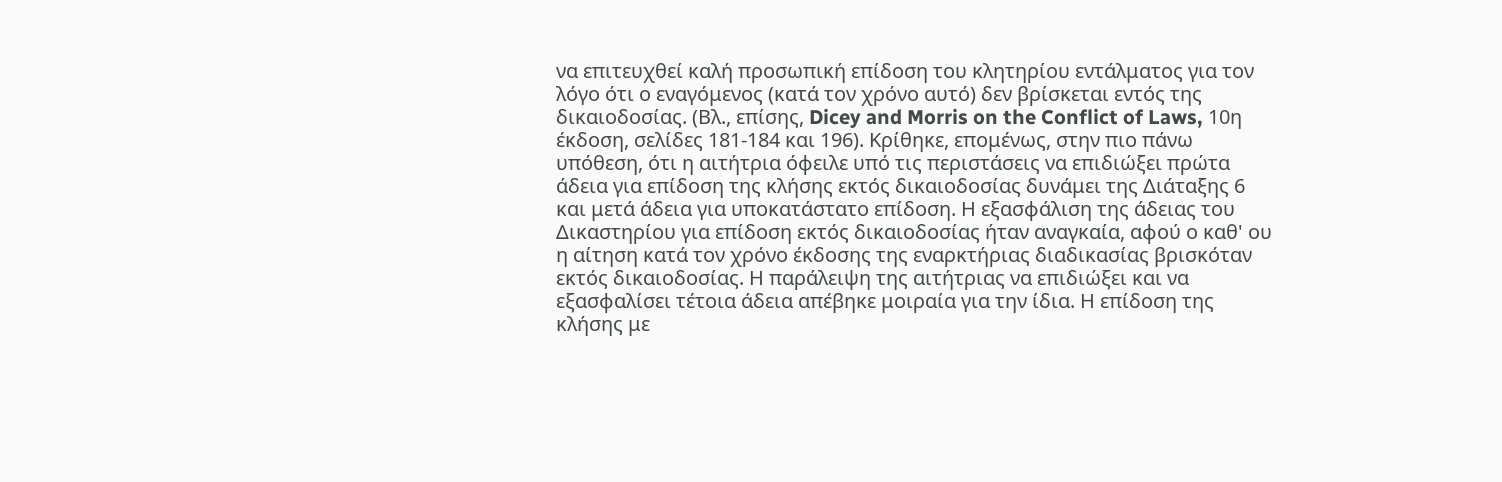να επιτευχθεί καλή προσωπική επίδοση του κλητηρίου εντάλματος για τον λόγο ότι ο εναγόμενος (κατά τον χρόνο αυτό) δεν βρίσκεται εντός της δικαιοδοσίας. (Βλ., επίσης, Dicey and Morris on the Conflict of Laws, 10η έκδοση, σελίδες 181-184 και 196). Κρίθηκε, επομένως, στην πιο πάνω υπόθεση, ότι η αιτήτρια όφειλε υπό τις περιστάσεις να επιδιώξει πρώτα άδεια για επίδοση της κλήσης εκτός δικαιοδοσίας δυνάμει της Διάταξης 6 και μετά άδεια για υποκατάστατο επίδοση. Η εξασφάλιση της άδειας του Δικαστηρίου για επίδοση εκτός δικαιοδοσίας ήταν αναγκαία, αφού ο καθ' ου η αίτηση κατά τον χρόνο έκδοσης της εναρκτήριας διαδικασίας βρισκόταν εκτός δικαιοδοσίας. Η παράλειψη της αιτήτριας να επιδιώξει και να εξασφαλίσει τέτοια άδεια απέβηκε μοιραία για την ίδια. Η επίδοση της κλήσης με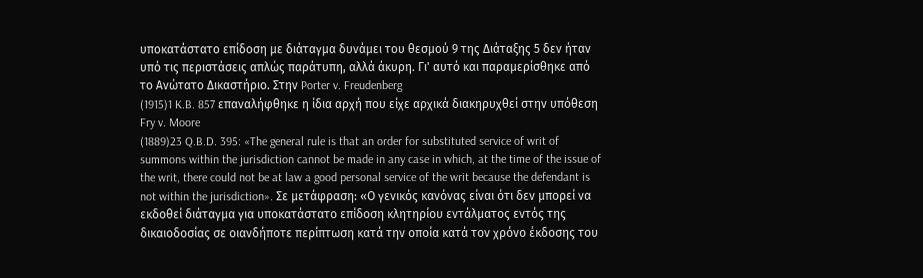υποκατάστατο επίδοση με διάταγμα δυνάμει του θεσμού 9 της Διάταξης 5 δεν ήταν υπό τις περιστάσεις απλώς παράτυπη, αλλά άκυρη. Γι' αυτό και παραμερίσθηκε από το Ανώτατο Δικαστήριο. Στην Porter v. Freudenberg
(1915)1 K.B. 857 επαναλήφθηκε η ίδια αρχή που είχε αρχικά διακηρυχθεί στην υπόθεση Fry v. Moore
(1889)23 Q.B.D. 395: «The general rule is that an order for substituted service of writ of summons within the jurisdiction cannot be made in any case in which, at the time of the issue of the writ, there could not be at law a good personal service of the writ because the defendant is not within the jurisdiction». Σε μετάφραση: «Ο γενικός κανόνας είναι ότι δεν μπορεί να εκδοθεί διάταγμα για υποκατάστατο επίδοση κλητηρίου εντάλματος εντός της δικαιοδοσίας σε οιανδήποτε περίπτωση κατά την οποία κατά τον χρόνο έκδοσης του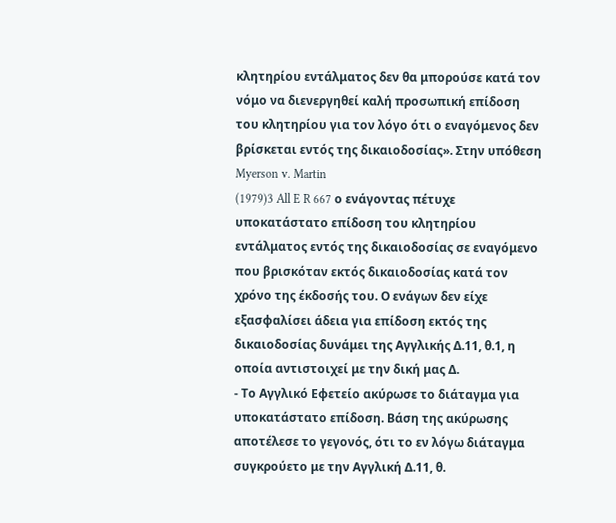κλητηρίου εντάλματος δεν θα μπορούσε κατά τον νόμο να διενεργηθεί καλή προσωπική επίδοση του κλητηρίου για τον λόγο ότι ο εναγόμενος δεν βρίσκεται εντός της δικαιοδοσίας». Στην υπόθεση Myerson v. Martin
(1979)3 All E R 667 ο ενάγοντας πέτυχε υποκατάστατο επίδοση του κλητηρίου εντάλματος εντός της δικαιοδοσίας σε εναγόμενο που βρισκόταν εκτός δικαιοδοσίας κατά τον χρόνο της έκδοσής του. Ο ενάγων δεν είχε εξασφαλίσει άδεια για επίδοση εκτός της δικαιοδοσίας δυνάμει της Αγγλικής Δ.11, θ.1, η οποία αντιστοιχεί με την δική μας Δ.
- Το Αγγλικό Εφετείο ακύρωσε το διάταγμα για υποκατάστατο επίδοση. Βάση της ακύρωσης αποτέλεσε το γεγονός, ότι το εν λόγω διάταγμα συγκρούετο με την Αγγλική Δ.11, θ.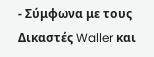- Σύμφωνα με τους Δικαστές Waller και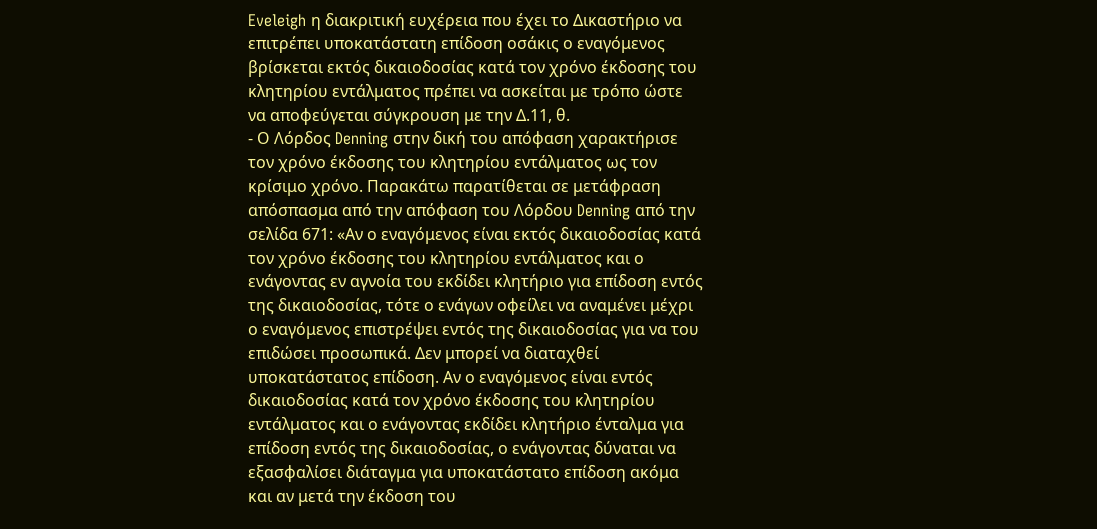Eveleigh η διακριτική ευχέρεια που έχει το Δικαστήριο να επιτρέπει υποκατάστατη επίδοση οσάκις ο εναγόμενος βρίσκεται εκτός δικαιοδοσίας κατά τον χρόνο έκδοσης του κλητηρίου εντάλματος πρέπει να ασκείται με τρόπο ώστε να αποφεύγεται σύγκρουση με την Δ.11, θ.
- Ο Λόρδος Denning στην δική του απόφαση χαρακτήρισε τον χρόνο έκδοσης του κλητηρίου εντάλματος ως τον κρίσιμο χρόνο. Παρακάτω παρατίθεται σε μετάφραση απόσπασμα από την απόφαση του Λόρδου Denning από την σελίδα 671: «Αν ο εναγόμενος είναι εκτός δικαιοδοσίας κατά τον χρόνο έκδοσης του κλητηρίου εντάλματος και ο ενάγοντας εν αγνοία του εκδίδει κλητήριο για επίδοση εντός της δικαιοδοσίας, τότε ο ενάγων οφείλει να αναμένει μέχρι ο εναγόμενος επιστρέψει εντός της δικαιοδοσίας για να του επιδώσει προσωπικά. Δεν μπορεί να διαταχθεί υποκατάστατος επίδοση. Αν ο εναγόμενος είναι εντός δικαιοδοσίας κατά τον χρόνο έκδοσης του κλητηρίου εντάλματος και ο ενάγοντας εκδίδει κλητήριο ένταλμα για επίδοση εντός της δικαιοδοσίας, ο ενάγοντας δύναται να εξασφαλίσει διάταγμα για υποκατάστατο επίδοση ακόμα και αν μετά την έκδοση του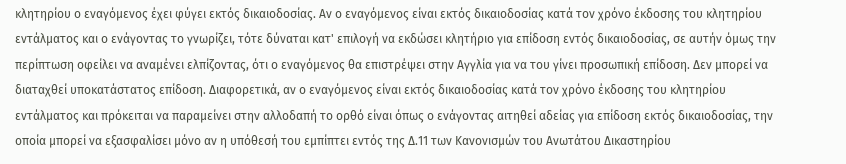κλητηρίου ο εναγόμενος έχει φύγει εκτός δικαιοδοσίας. Αν ο εναγόμενος είναι εκτός δικαιοδοσίας κατά τον χρόνο έκδοσης του κλητηρίου εντάλματος και ο ενάγοντας το γνωρίζει, τότε δύναται κατ' επιλογή να εκδώσει κλητήριο για επίδοση εντός δικαιοδοσίας, σε αυτήν όμως την περίπτωση οφείλει να αναμένει ελπίζοντας, ότι ο εναγόμενος θα επιστρέψει στην Αγγλία για να του γίνει προσωπική επίδοση. Δεν μπορεί να διαταχθεί υποκατάστατος επίδοση. Διαφορετικά, αν ο εναγόμενος είναι εκτός δικαιοδοσίας κατά τον χρόνο έκδοσης του κλητηρίου εντάλματος και πρόκειται να παραμείνει στην αλλοδαπή το ορθό είναι όπως ο ενάγοντας αιτηθεί αδείας για επίδοση εκτός δικαιοδοσίας, την οποία μπορεί να εξασφαλίσει μόνο αν η υπόθεσή του εμπίπτει εντός της Δ.11 των Κανονισμών του Ανωτάτου Δικαστηρίου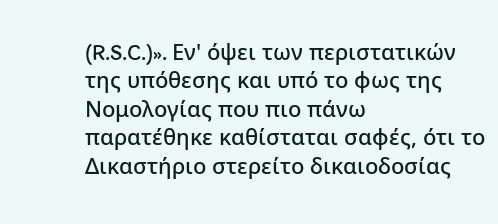(R.S.C.)». Εν' όψει των περιστατικών της υπόθεσης και υπό το φως της Νομολογίας που πιο πάνω παρατέθηκε καθίσταται σαφές, ότι το Δικαστήριο στερείτο δικαιοδοσίας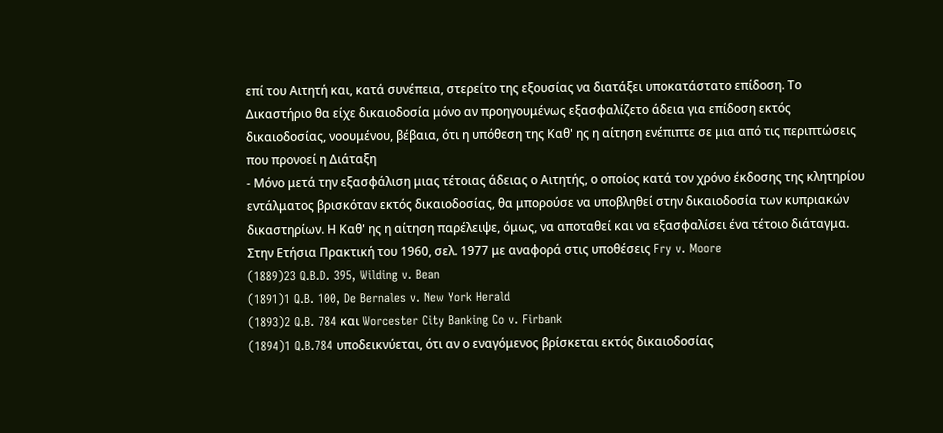επί του Αιτητή και, κατά συνέπεια, στερείτο της εξουσίας να διατάξει υποκατάστατο επίδοση. Το Δικαστήριο θα είχε δικαιοδοσία μόνο αν προηγουμένως εξασφαλίζετο άδεια για επίδοση εκτός δικαιοδοσίας, νοουμένου, βέβαια, ότι η υπόθεση της Καθ' ης η αίτηση ενέπιπτε σε μια από τις περιπτώσεις που προνοεί η Διάταξη
- Μόνο μετά την εξασφάλιση μιας τέτοιας άδειας ο Αιτητής, ο οποίος κατά τον χρόνο έκδοσης της κλητηρίου εντάλματος βρισκόταν εκτός δικαιοδοσίας, θα μπορούσε να υποβληθεί στην δικαιοδοσία των κυπριακών δικαστηρίων. Η Καθ' ης η αίτηση παρέλειψε, όμως, να αποταθεί και να εξασφαλίσει ένα τέτοιο διάταγμα. Στην Ετήσια Πρακτική του 1960, σελ. 1977 με αναφορά στις υποθέσεις Fry v. Moore
(1889)23 Q.B.D. 395, Wilding v. Bean
(1891)1 Q.B. 100, De Bernales v. New York Herald
(1893)2 Q.B. 784 και Worcester City Banking Co v. Firbank
(1894)1 Q.B.784 υποδεικνύεται, ότι αν ο εναγόμενος βρίσκεται εκτός δικαιοδοσίας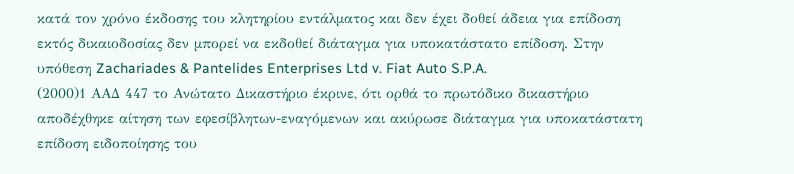κατά τον χρόνο έκδοσης του κλητηρίου εντάλματος και δεν έχει δοθεί άδεια για επίδοση εκτός δικαιοδοσίας δεν μπορεί να εκδοθεί διάταγμα για υποκατάστατο επίδοση. Στην υπόθεση Zachariades & Pantelides Enterprises Ltd v. Fiat Auto S.P.A.
(2000)1 ΑΑΔ 447 το Ανώτατο Δικαστήριο έκρινε, ότι ορθά το πρωτόδικο δικαστήριο αποδέχθηκε αίτηση των εφεσίβλητων-εναγόμενων και ακύρωσε διάταγμα για υποκατάστατη επίδοση ειδοποίησης του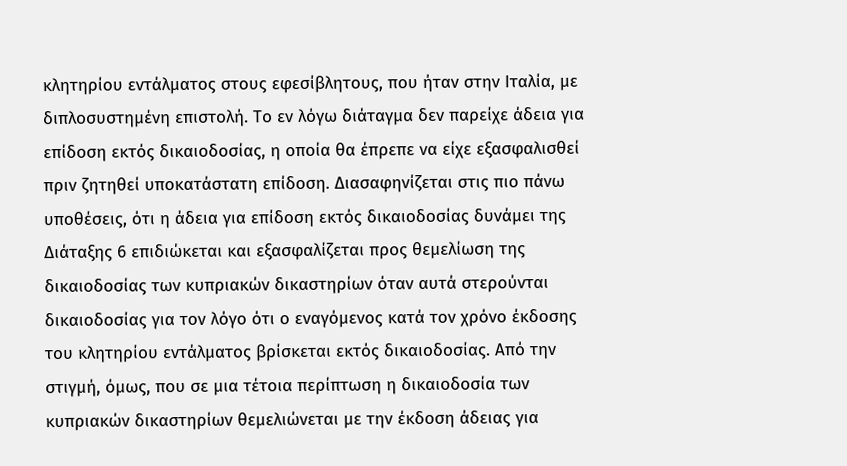κλητηρίου εντάλματος στους εφεσίβλητους, που ήταν στην Ιταλία, με διπλοσυστημένη επιστολή. Το εν λόγω διάταγμα δεν παρείχε άδεια για επίδοση εκτός δικαιοδοσίας, η οποία θα έπρεπε να είχε εξασφαλισθεί πριν ζητηθεί υποκατάστατη επίδοση. Διασαφηνίζεται στις πιο πάνω υποθέσεις, ότι η άδεια για επίδοση εκτός δικαιοδοσίας δυνάμει της Διάταξης 6 επιδιώκεται και εξασφαλίζεται προς θεμελίωση της δικαιοδοσίας των κυπριακών δικαστηρίων όταν αυτά στερούνται δικαιοδοσίας για τον λόγο ότι ο εναγόμενος κατά τον χρόνο έκδοσης του κλητηρίου εντάλματος βρίσκεται εκτός δικαιοδοσίας. Από την στιγμή, όμως, που σε μια τέτοια περίπτωση η δικαιοδοσία των κυπριακών δικαστηρίων θεμελιώνεται με την έκδοση άδειας για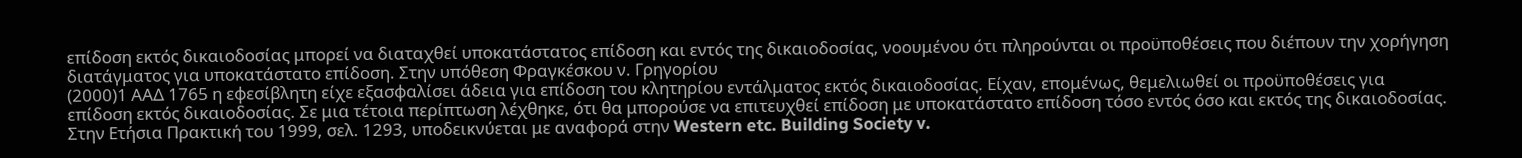επίδοση εκτός δικαιοδοσίας μπορεί να διαταχθεί υποκατάστατος επίδοση και εντός της δικαιοδοσίας, νοουμένου ότι πληρούνται οι προϋποθέσεις που διέπουν την χορήγηση διατάγματος για υποκατάστατο επίδοση. Στην υπόθεση Φραγκέσκου ν. Γρηγορίου
(2000)1 ΑΑΔ 1765 η εφεσίβλητη είχε εξασφαλίσει άδεια για επίδοση του κλητηρίου εντάλματος εκτός δικαιοδοσίας. Είχαν, επομένως, θεμελιωθεί οι προϋποθέσεις για επίδοση εκτός δικαιοδοσίας. Σε μια τέτοια περίπτωση λέχθηκε, ότι θα μπορούσε να επιτευχθεί επίδοση με υποκατάστατο επίδοση τόσο εντός όσο και εκτός της δικαιοδοσίας. Στην Ετήσια Πρακτική του 1999, σελ. 1293, υποδεικνύεται με αναφορά στην Western etc. Building Society v.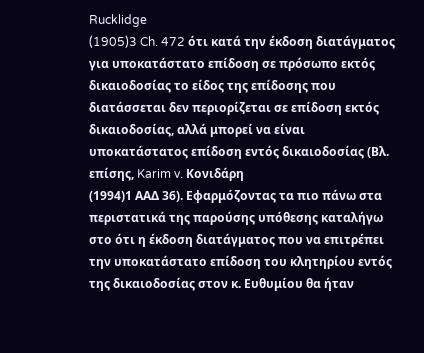Rucklidge
(1905)3 Ch. 472 ότι κατά την έκδοση διατάγματος για υποκατάστατο επίδοση σε πρόσωπο εκτός δικαιοδοσίας το είδος της επίδοσης που διατάσσεται δεν περιορίζεται σε επίδοση εκτός δικαιοδοσίας, αλλά μπορεί να είναι υποκατάστατος επίδοση εντός δικαιοδοσίας (Βλ. επίσης, Karim v. Κονιδάρη
(1994)1 ΑΑΔ 36). Εφαρμόζοντας τα πιο πάνω στα περιστατικά της παρούσης υπόθεσης καταλήγω στο ότι η έκδοση διατάγματος που να επιτρέπει την υποκατάστατο επίδοση του κλητηρίου εντός της δικαιοδοσίας στον κ. Ευθυμίου θα ήταν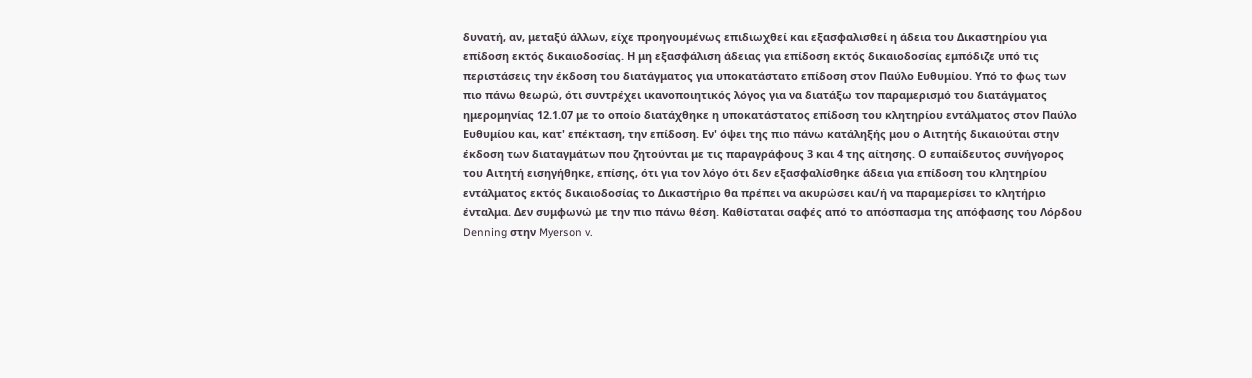δυνατή, αν, μεταξύ άλλων, είχε προηγουμένως επιδιωχθεί και εξασφαλισθεί η άδεια του Δικαστηρίου για επίδοση εκτός δικαιοδοσίας. Η μη εξασφάλιση άδειας για επίδοση εκτός δικαιοδοσίας εμπόδιζε υπό τις περιστάσεις την έκδοση του διατάγματος για υποκατάστατο επίδοση στον Παύλο Ευθυμίου. Υπό το φως των πιο πάνω θεωρώ, ότι συντρέχει ικανοποιητικός λόγος για να διατάξω τον παραμερισμό του διατάγματος ημερομηνίας 12.1.07 με το οποίο διατάχθηκε η υποκατάστατος επίδοση του κλητηρίου εντάλματος στον Παύλο Ευθυμίου και, κατ' επέκταση, την επίδοση. Εν' όψει της πιο πάνω κατάληξής μου ο Αιτητής δικαιούται στην έκδοση των διαταγμάτων που ζητούνται με τις παραγράφους 3 και 4 της αίτησης. Ο ευπαίδευτος συνήγορος του Αιτητή εισηγήθηκε, επίσης, ότι για τον λόγο ότι δεν εξασφαλίσθηκε άδεια για επίδοση του κλητηρίου εντάλματος εκτός δικαιοδοσίας το Δικαστήριο θα πρέπει να ακυρώσει και/ή να παραμερίσει το κλητήριο ένταλμα. Δεν συμφωνώ με την πιο πάνω θέση. Καθίσταται σαφές από το απόσπασμα της απόφασης του Λόρδου Denning στην Myerson v.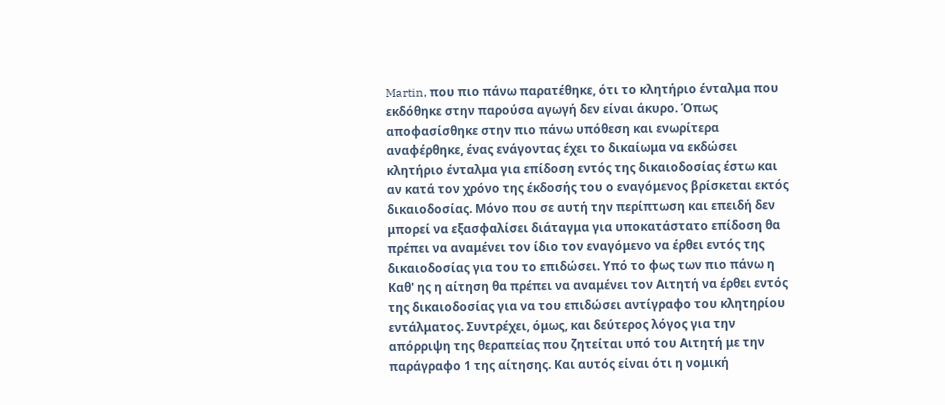Martin, που πιο πάνω παρατέθηκε, ότι το κλητήριο ένταλμα που εκδόθηκε στην παρούσα αγωγή δεν είναι άκυρο. Όπως αποφασίσθηκε στην πιο πάνω υπόθεση και ενωρίτερα αναφέρθηκε, ένας ενάγοντας έχει το δικαίωμα να εκδώσει κλητήριο ένταλμα για επίδοση εντός της δικαιοδοσίας έστω και αν κατά τον χρόνο της έκδοσής του ο εναγόμενος βρίσκεται εκτός δικαιοδοσίας. Μόνο που σε αυτή την περίπτωση και επειδή δεν μπορεί να εξασφαλίσει διάταγμα για υποκατάστατο επίδοση θα πρέπει να αναμένει τον ίδιο τον εναγόμενο να έρθει εντός της δικαιοδοσίας για του το επιδώσει. Υπό το φως των πιο πάνω η Καθ' ης η αίτηση θα πρέπει να αναμένει τον Αιτητή να έρθει εντός της δικαιοδοσίας για να του επιδώσει αντίγραφο του κλητηρίου εντάλματος. Συντρέχει, όμως, και δεύτερος λόγος για την απόρριψη της θεραπείας που ζητείται υπό του Αιτητή με την παράγραφο 1 της αίτησης. Και αυτός είναι ότι η νομική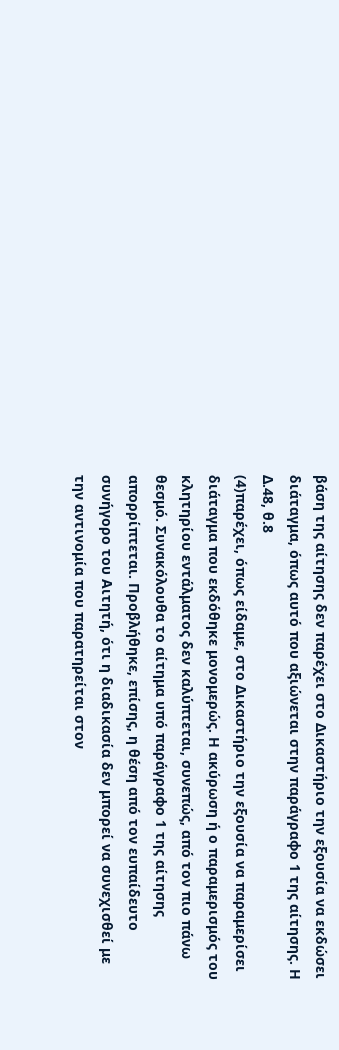βάση της αίτησης δεν παρέχει στο Δικαστήριο την εξουσία να εκδώσει διάταγμα, όπως αυτό που αξιώνεται στην παράγραφο 1 της αίτησης. Η Δ.48, θ.8
(4)παρέχει, όπως είδαμε, στο Δικαστήριο την εξουσία να παραμερίσει διάταγμα που εκδόθηκε μονομερώς. Η ακύρωση ή ο παραμερισμός του κλητηρίου εντάλματος δεν καλύπτεται, συνεπώς, από τον πιο πάνω θεσμό. Συνακόλουθα το αίτημα υπό παράγραφο 1 της αίτησης απορρίπτεται. Προβλήθηκε, επίσης, η θέση από τον ευπαίδευτο συνήγορο του Αιτητή, ότι η διαδικασία δεν μπορεί να συνεχισθεί με την αντινομία που παρατηρείται στον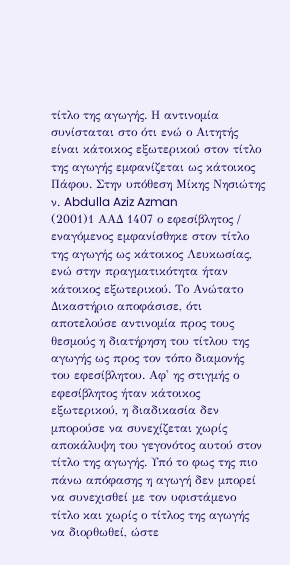τίτλο της αγωγής. Η αντινομία συνίσταται στο ότι ενώ ο Αιτητής είναι κάτοικος εξωτερικού στον τίτλο της αγωγής εμφανίζεται ως κάτοικος Πάφου. Στην υπόθεση Μίκης Νησιώτης ν. Abdulla Aziz Azman
(2001)1 ΑΑΔ 1407 ο εφεσίβλητος / εναγόμενος εμφανίσθηκε στον τίτλο της αγωγής ως κάτοικος Λευκωσίας, ενώ στην πραγματικότητα ήταν κάτοικος εξωτερικού. Το Ανώτατο Δικαστήριο αποφάσισε, ότι αποτελούσε αντινομία προς τους θεσμούς η διατήρηση του τίτλου της αγωγής ως προς τον τόπο διαμονής του εφεσίβλητου. Αφ' ης στιγμής ο εφεσίβλητος ήταν κάτοικος εξωτερικού, η διαδικασία δεν μπορούσε να συνεχίζεται χωρίς αποκάλυψη του γεγονότος αυτού στον τίτλο της αγωγής. Υπό το φως της πιο πάνω απόφασης η αγωγή δεν μπορεί να συνεχισθεί με τον υφιστάμενο τίτλο και χωρίς ο τίτλος της αγωγής να διορθωθεί, ώστε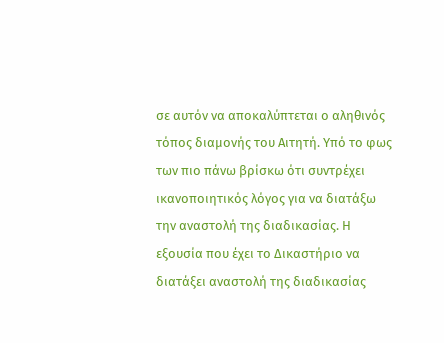σε αυτόν να αποκαλύπτεται ο αληθινός τόπος διαμονής του Αιτητή. Υπό το φως των πιο πάνω βρίσκω ότι συντρέχει ικανοποιητικός λόγος για να διατάξω την αναστολή της διαδικασίας. Η εξουσία που έχει το Δικαστήριο να διατάξει αναστολή της διαδικασίας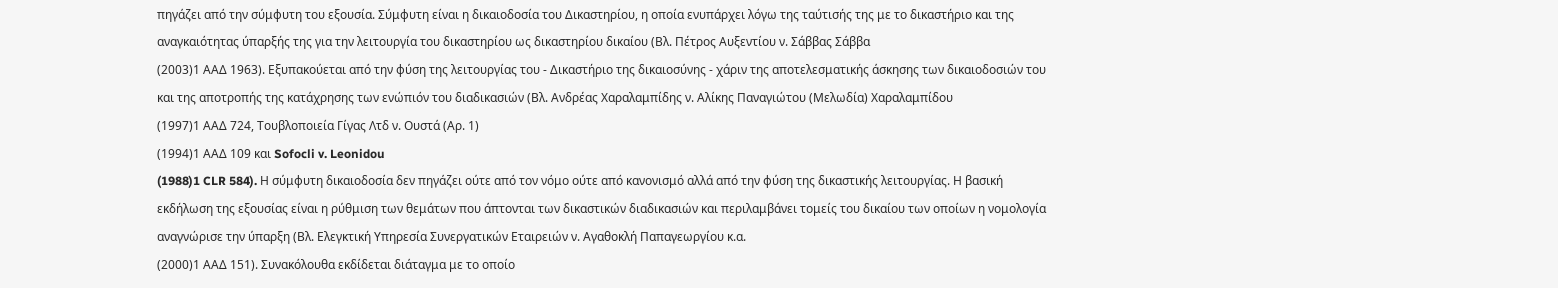πηγάζει από την σύμφυτη του εξουσία. Σύμφυτη είναι η δικαιοδοσία του Δικαστηρίου, η οποία ενυπάρχει λόγω της ταύτισής της με το δικαστήριο και της αναγκαιότητας ύπαρξής της για την λειτουργία του δικαστηρίου ως δικαστηρίου δικαίου (Βλ. Πέτρος Αυξεντίου ν. Σάββας Σάββα
(2003)1 ΑΑΔ 1963). Εξυπακούεται από την φύση της λειτουργίας του - Δικαστήριο της δικαιοσύνης - χάριν της αποτελεσματικής άσκησης των δικαιοδοσιών του και της αποτροπής της κατάχρησης των ενώπιόν του διαδικασιών (Βλ. Ανδρέας Χαραλαμπίδης ν. Αλίκης Παναγιώτου (Μελωδία) Χαραλαμπίδου
(1997)1 ΑΑΔ 724, Τουβλοποιεία Γίγας Λτδ ν. Ουστά (Αρ. 1)
(1994)1 ΑΑΔ 109 και Sofocli v. Leonidou
(1988)1 CLR 584). Η σύμφυτη δικαιοδοσία δεν πηγάζει ούτε από τον νόμο ούτε από κανονισμό αλλά από την φύση της δικαστικής λειτουργίας. Η βασική εκδήλωση της εξουσίας είναι η ρύθμιση των θεμάτων που άπτονται των δικαστικών διαδικασιών και περιλαμβάνει τομείς του δικαίου των οποίων η νομολογία αναγνώρισε την ύπαρξη (Βλ. Ελεγκτική Υπηρεσία Συνεργατικών Εταιρειών ν. Αγαθοκλή Παπαγεωργίου κ.α.
(2000)1 ΑΑΔ 151). Συνακόλουθα εκδίδεται διάταγμα με το οποίο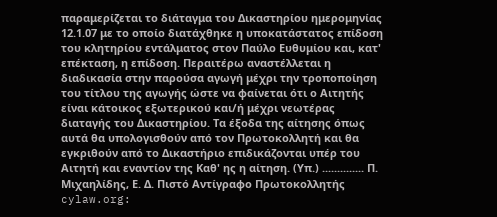παραμερίζεται το διάταγμα του Δικαστηρίου ημερομηνίας 12.1.07 με το οποίο διατάχθηκε η υποκατάστατος επίδοση του κλητηρίου εντάλματος στον Παύλο Ευθυμίου και, κατ' επέκταση, η επίδοση. Περαιτέρω αναστέλλεται η διαδικασία στην παρούσα αγωγή μέχρι την τροποποίηση του τίτλου της αγωγής ώστε να φαίνεται ότι ο Αιτητής είναι κάτοικος εξωτερικού και/ή μέχρι νεωτέρας διαταγής του Δικαστηρίου. Τα έξοδα της αίτησης όπως αυτά θα υπολογισθούν από τον Πρωτοκολλητή και θα εγκριθούν από το Δικαστήριο επιδικάζονται υπέρ του Αιτητή και εναντίον της Καθ' ης η αίτηση. (Υπ.) .............. Π. Μιχαηλίδης, Ε. Δ. Πιστό Αντίγραφο Πρωτοκολλητής cylaw.org: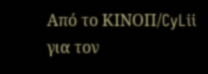Από το ΚΙΝOΠ/CyLii για τον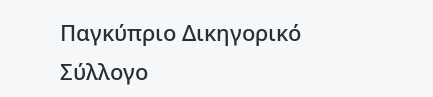Παγκύπριο Δικηγορικό Σύλλογο